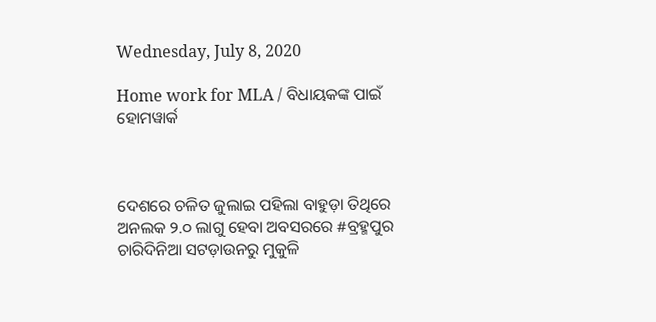Wednesday, July 8, 2020

Home work for MLA / ବିଧାୟକଙ୍କ ପାଇଁ ହୋମୱାର୍କ



ଦେଶରେ ଚଳିତ ଜୁଲାଇ ପହିଲା ବାହୁଡ଼ା ତିଥିରେ ଅନଲକ ୨.୦ ଲାଗୁ ହେବା ଅବସରରେ #ବ୍ରହ୍ମପୁର ଚାରିଦିନିଆ ସଟଡ଼ାଉନରୁ ମୁକୁଳି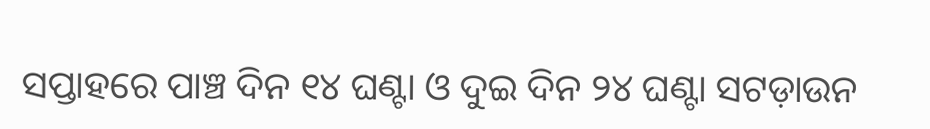ସପ୍ତାହରେ ପାଞ୍ଚ ଦିନ ୧୪ ଘଣ୍ଟା ଓ ଦୁଇ ଦିନ ୨୪ ଘଣ୍ଟା ସଟଡ଼ାଉନ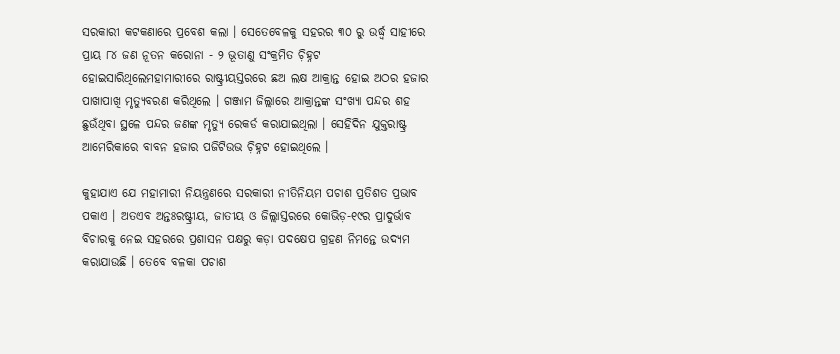ସରକାରୀ କଟକଣାରେ ପ୍ରବେଶ କଲା । ସେତେବେଳକୁ ସହରର ୩୦ ରୁ ଉର୍ଦ୍ଧ୍ୱ ସାହୀରେ ପ୍ରାୟ ୮୪ ଜଣ ନୂତନ କରୋନା - ୨ ଭୂତାଣୁ ସଂକ୍ରମିତ ଚ଼ିହ୍ନଟ ହୋଇସାରିଥିଲେମହାମାରୀରେ ରାଷ୍ଟ୍ରୀୟସ୍ତରରେ ଛଅ ଲକ୍ଷ ଆକ୍ରାନ୍ତ ହୋଇ ଅଠର ହଜାର ପାଖାପାଖି ମୃତ୍ୟୁବରଣ କରିଥିଲେ । ଗଞ୍ଜାମ ଜିଲ୍ଲାରେ ଆକ୍ରାନ୍ତଙ୍କ ସଂଖ୍ୟା ପନ୍ଦର ଶହ ଛୁଉଁଥିବା ସ୍ଥଳେ ପନ୍ଦର ଜଣଙ୍କ ମୃତ୍ୟୁ ରେକର୍ଡ କରାଯାଇଥିଲା । ସେହିଦିନ ଯୁକ୍ତରାଷ୍ଟ୍ର ଆମେରିକାରେ ବାବନ ହଜାର ପଜିଟିଉଭ ଚ଼ିହ୍ନଟ ହୋଇଥିଲେ ।

କୁହାଯାଏ ଯେ ମହାମାରୀ ନିୟନ୍ତ୍ରଣରେ ସରକାରୀ ନୀତିନିୟମ ପଚାଶ ପ୍ରତିଶତ ପ୍ରଭାବ ପକାଏ । ଅତଏବ ଅନ୍ତଃରଷ୍ଟ୍ରୀୟ, ଜାତୀୟ ଓ ଜିଲ୍ଲାସ୍ତରରେ କୋଭିଡ଼-୧୯ର ପ୍ରାଦୁର୍ଭାବ ବିଚାରକୁ ନେଇ ସହରରେ ପ୍ରଶାସନ ପକ୍ଷରୁ କଡ଼ା ପଦକ୍ଷେପ ଗ୍ରହଣ ନିମନ୍ତେ ଉଦ୍ୟମ କରାଯାଉଛି । ତେବେ ବଳକା ପଚାଶ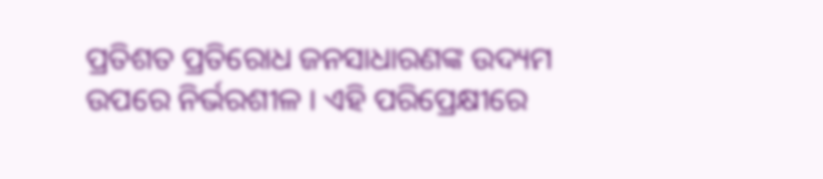ପ୍ରତିଶତ ପ୍ରତିରୋଧ ଜନସାଧାରଣଙ୍କ ଉଦ୍ୟମ ଉପରେ ନିର୍ଭରଶୀଳ । ଏହି ପରିପ୍ରେକ୍ଷୀରେ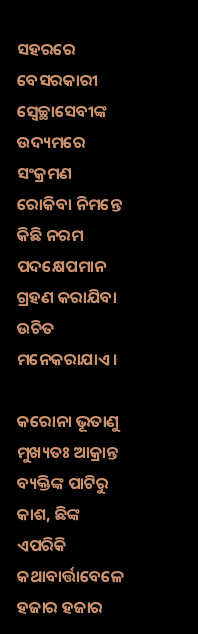ସହରରେ ବେସରକାରୀ ସ୍ୱେଚ୍ଛାସେବୀଙ୍କ ଉଦ୍ୟମରେ ସଂକ୍ରମଣ ରୋକିବା ନିମନ୍ତେ କିଛି ନରମ ପଦକ୍ଷେପମାନ ଗ୍ରହଣ କରାଯିବା ଉଚିତ ମନେକରାଯାଏ ।

କରୋନା ଭୂତାଣୁ ମୁଖ୍ୟତଃ ଆକ୍ରାନ୍ତ ବ୍ୟକ୍ତିଙ୍କ ପାଟିରୁ କାଶ, ଛିଙ୍କ ଏପରିକି କଥାବାର୍ତ୍ତାବେଳେ ହଜାର ହଜାର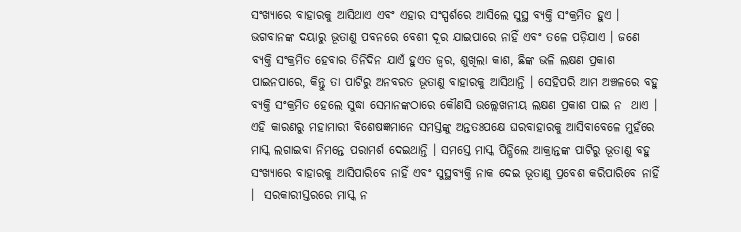ସଂଖ୍ୟାରେ ବାହାରକୁ ଆସିଥାଏ ଏବଂ ଏହାର ସଂସ୍ପର୍ଶରେ ଆସିଲେ ସୁସ୍ଥ ବ୍ୟକ୍ତି ସଂକ୍ରମିତ ହୁଏ । ଭଗବାନଙ୍କ ଦୟାରୁ ଭୂତାଣୁ ପବନରେ ବେଶୀ ଦୂର ଯାଇପାରେ ନାହିଁ ଏବଂ ତଳେ ପଡ଼ିଯାଏ । ଜଣେ ବ୍ୟକ୍ତି ସଂକ୍ରମିତ ହେବାର ତିନିଦିନ ଯାଏଁ ହୁଏତ ଜ୍ୱର, ଶୁଖିଲା କାଶ, ଛିଙ୍କ ଭଳି ଲକ୍ଷଣ ପ୍ରକାଶ ପାଇନପାରେ, କିନ୍ତୁ ତା ପାଟିରୁ ଅନବରତ ଭୂତାଣୁ ବାହାରକୁ ଆସିଥାନ୍ତି । ସେହିପରି ଆମ ଅଞ୍ଚଳରେ ବହୁ ବ୍ୟକ୍ତି ସଂକ୍ରମିତ ହେଲେ ସୁଦ୍ଧା ସେମାନଙ୍କଠାରେ କୌଣସି ଉଲ୍ଲେଖନୀୟ ଲକ୍ଷଣ ପ୍ରକାଶ ପାଇ ନ  ଥାଏ । ଏହି କାରଣରୁ ମହାମାରୀ ବିଶେଷଜ୍ଞମାନେ ସମସ୍ତଙ୍କୁ ଅନ୍ତତଃପକ୍ଷେ ଘରବାହାରକୁ ଆସିବାବେଳେ ମୁହଁରେ ମାସ୍କ ଲଗାଇବା ନିମନ୍ତେ ପରାମର୍ଶ ଦେଇଥାନ୍ତି । ସମସ୍ତେ ମାସ୍କ ପିନ୍ଧିଲେ ଆକ୍ରାନ୍ତଙ୍କ ପାଟିରୁ ଭୂତାଣୁ ବହୁ ସଂଖ୍ୟାରେ ବାହାରକୁ ଆସିପାରିବେ ନାହିଁ ଏବଂ ସୁସ୍ଥବ୍ୟକ୍ତି ନାକ ଦେଇ ଭୂତାଣୁ ପ୍ରବେଶ କରିପାରିବେ ନାହିଁ ।  ସରକାରୀସ୍ତରରେ ମାସ୍କ ନ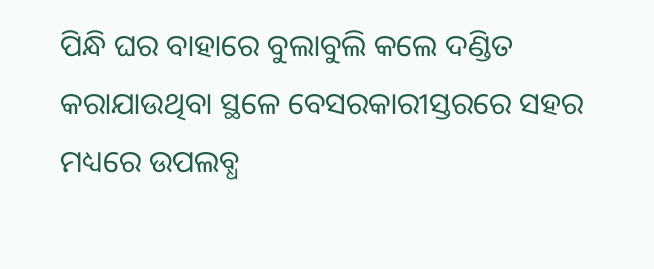ପିନ୍ଧି ଘର ବାହାରେ ବୁଲାବୁଲି କଲେ ଦଣ୍ଡିତ କରାଯାଉଥିବା ସ୍ଥଳେ ବେସରକାରୀସ୍ତରରେ ସହର ମଧ୍ୟରେ ଉପଲବ୍ଧ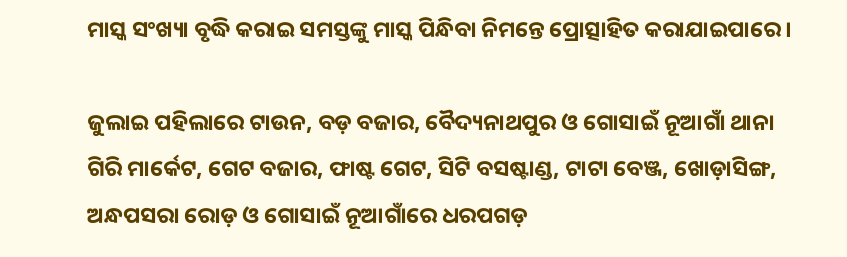ମାସ୍କ ସଂଖ୍ୟା ବୃଦ୍ଧି କରାଇ ସମସ୍ତଙ୍କୁ ମାସ୍କ ପିନ୍ଧିବା ନିମନ୍ତେ ପ୍ରୋତ୍ସାହିତ କରାଯାଇପାରେ ।

ଜୁଲାଇ ପହିଲାରେ ଟାଉନ, ବଡ଼ ବଜାର, ବୈଦ୍ୟନାଥପୁର ଓ ଗୋସାଇଁ ନୂଆଗାଁ ଥାନା ଗିରି ମାର୍କେଟ, ଗେଟ ବଜାର, ଫାଷ୍ଟ ଗେଟ, ସିଟି ବସଷ୍ଟାଣ୍ଡ, ଟାଟା ବେଞ୍ଜ, ଖୋଡ଼ାସିଙ୍ଗ, ଅନ୍ଧପସରା ରୋଡ଼ ଓ ଗୋସାଇଁ ନୂଆଗାଁରେ ଧରପଗଡ଼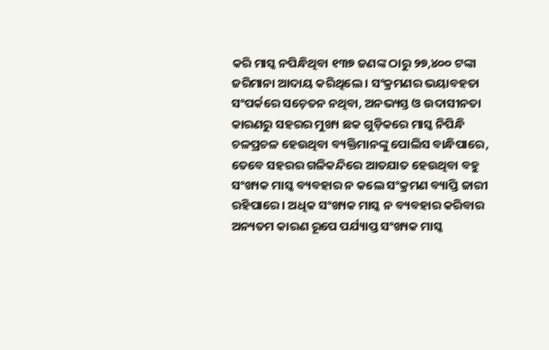କରି ମାସ୍କ ନପିନ୍ଧିଥିବା ୧୩୭ ଜଣଙ୍କ ଠାରୁ ୨୭,୪୦୦ ଟଙ୍କା ଜରିମାନା ଆଦାୟ କରିଥିଲେ । ସଂକ୍ରମଣର ଭୟାବହତା ସଂପର୍କରେ ସଚ଼େତନ ନଥିବା, ଅନଭ୍ୟସ୍ତ ଓ ଉଦାସୀନତା କାରଣରୁ ସହରର ମୁଖ୍ୟ ଛକ ଗୁଡ଼ିକରେ ମାସ୍କ ନିପିନ୍ଧି ଚଳପ୍ରଚଳ ହେଉଥିବା ବ୍ୟକ୍ତିମାନଙ୍କୁ ପୋଲିସ ବାନ୍ଧିପାରେ, ତେବେ ସହରର ଗଳିକନ୍ଦିରେ ଆତଯାତ ହେଉଥିବା ବହୁ ସଂଖ୍ୟକ ମାସ୍କ ବ୍ୟବହାର ନ କଲେ ସଂକ୍ରମଣ ବ୍ୟାପ୍ତି ଜାରୀ ରହିପାରେ । ଅଧିକ ସଂଖ୍ୟକ ମାସ୍କ ନ ବ୍ୟବହାର କରିବାର ଅନ୍ୟତମ କାରଣ ରୂପେ ପର୍ଯ୍ୟାପ୍ତ ସଂଖ୍ୟକ ମାସ୍କ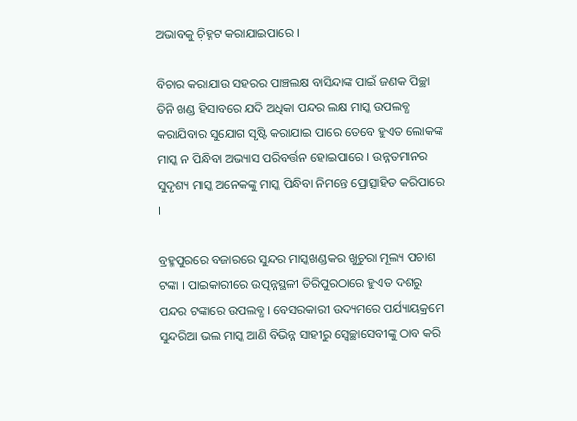ଅଭାବକୁ ଚ଼ିହ୍ନଟ କରାଯାଇପାରେ ।

ବିଚାର କରାଯାଉ ସହରର ପାଞ୍ଚଲକ୍ଷ ବାସିନ୍ଦାଙ୍କ ପାଇଁ ଜଣକ ପିଚ୍ଛା ତିନି ଖଣ୍ଡ ହିସାବରେ ଯଦି ଅଧିକା ପନ୍ଦର ଲକ୍ଷ ମାସ୍କ ଉପଲବ୍ଧ କରାଯିବାର ସୁଯୋଗ ସୃଷ୍ଟି କରାଯାଇ ପାରେ ତେବେ ହୁଏତ ଲୋକଙ୍କ ମାସ୍କ ନ ପିନ୍ଧିବା ଅଭ୍ୟାସ ପରିବର୍ତ୍ତନ ହୋଇପାରେ । ଉନ୍ନତମାନର ସୁଦୃଶ୍ୟ ମାସ୍କ ଅନେକଙ୍କୁ ମାସ୍କ ପିନ୍ଧିବା ନିମନ୍ତେ ପ୍ରୋତ୍ସାହିତ କରିପାରେ ।

ବ୍ରହ୍ମପୁରରେ ବଜାରରେ ସୁନ୍ଦର ମାସ୍କଖଣ୍ଡକର ଖୁଚୁରା ମୂଲ୍ୟ ପଚାଶ ଟଙ୍କା । ପାଇକାରୀରେ ଉତ୍ପନ୍ନସ୍ଥଳୀ ତିରିପୁରଠାରେ ହୁଏତ ଦଶରୁ ପନ୍ଦର ଟଙ୍କାରେ ଉପଲବ୍ଧ । ବେସରକାରୀ ଉଦ୍ୟମରେ ପର୍ଯ୍ୟାୟକ୍ରମେ ସୁନ୍ଦରିଆ ଭଲ ମାସ୍କ ଆଣି ବିଭିନ୍ନ ସାହୀରୁ ସ୍ୱେଚ୍ଛାସେବୀଙ୍କୁ ଠାବ କରି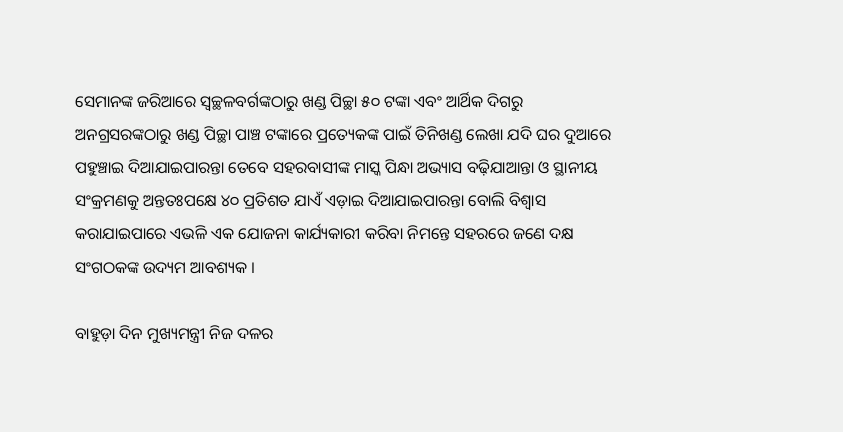ସେମାନଙ୍କ ଜରିଆରେ ସ୍ୱଚ୍ଛଳବର୍ଗଙ୍କଠାରୁ ଖଣ୍ଡ ପିଚ୍ଛା ୫୦ ଟଙ୍କା ଏବଂ ଆର୍ଥିକ ଦିଗରୁ ଅନଗ୍ରସରଙ୍କଠାରୁ ଖଣ୍ଡ ପିଚ୍ଛା ପାଞ୍ଚ ଟଙ୍କାରେ ପ୍ରତ୍ୟେକଙ୍କ ପାଇଁ ତିନିଖଣ୍ଡ ଲେଖା ଯଦି ଘର ଦୁଆରେ ପହୁଞ୍ଚାଇ ଦିଆଯାଇପାରନ୍ତା ତେବେ ସହରବାସୀଙ୍କ ମାସ୍କ ପିନ୍ଧା ଅଭ୍ୟାସ ବଢ଼ିଯାଆନ୍ତା ଓ ସ୍ଥାନୀୟ ସଂକ୍ରମଣକୁ ଅନ୍ତତଃପକ୍ଷେ ୪୦ ପ୍ରତିଶତ ଯାଏଁ ଏଡ଼ାଇ ଦିଆଯାଇପାରନ୍ତା ବୋଲି ବିଶ୍ୱାସ କରାଯାଇପାରେ ଏଭଳି ଏକ ଯୋଜନା କାର୍ଯ୍ୟକାରୀ କରିବା ନିମନ୍ତେ ସହରରେ ଜଣେ ଦକ୍ଷ ସଂଗଠକଙ୍କ ଉଦ୍ୟମ ଆବଶ୍ୟକ ।

ବାହୁଡ଼ା ଦିନ ମୁଖ୍ୟମନ୍ତ୍ରୀ ନିଜ ଦଳର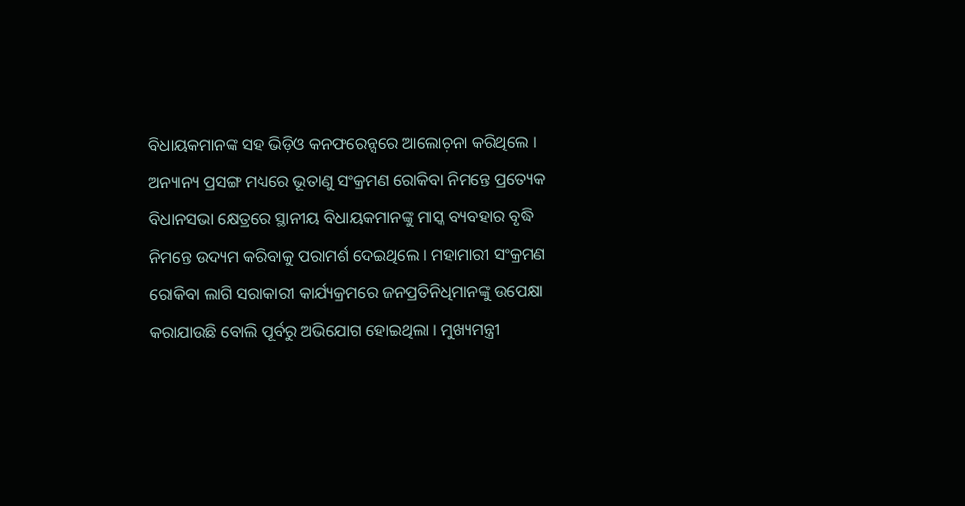ବିଧାୟକମାନଙ୍କ ସହ ଭିଡ଼ିଓ କନଫରେନ୍ସରେ ଆଲୋଚ଼ନା କରିଥିଲେ । ଅନ୍ୟାନ୍ୟ ପ୍ରସଙ୍ଗ ମଧ୍ୟରେ ଭୂତାଣୁ ସଂକ୍ରମଣ ରୋକିବା ନିମନ୍ତେ ପ୍ରତ୍ୟେକ ବିଧାନସଭା କ୍ଷେତ୍ରରେ ସ୍ଥାନୀୟ ବିଧାୟକମାନଙ୍କୁ ମାସ୍କ ବ୍ୟବହାର ବୃଦ୍ଧି ନିମନ୍ତେ ଉଦ୍ୟମ କରିବାକୁ ପରାମର୍ଶ ଦେଇଥିଲେ । ମହାମାରୀ ସଂକ୍ରମଣ ରୋକିବା ଲାଗି ସରାକାରୀ କାର୍ଯ୍ୟକ୍ରମରେ ଜନପ୍ରତିନିଧିମାନଙ୍କୁ ଉପେକ୍ଷା କରାଯାଉଛି ବୋଲି ପୂର୍ବରୁ ଅଭିଯୋଗ ହୋଇଥିଲା । ମୁଖ୍ୟମନ୍ତ୍ରୀ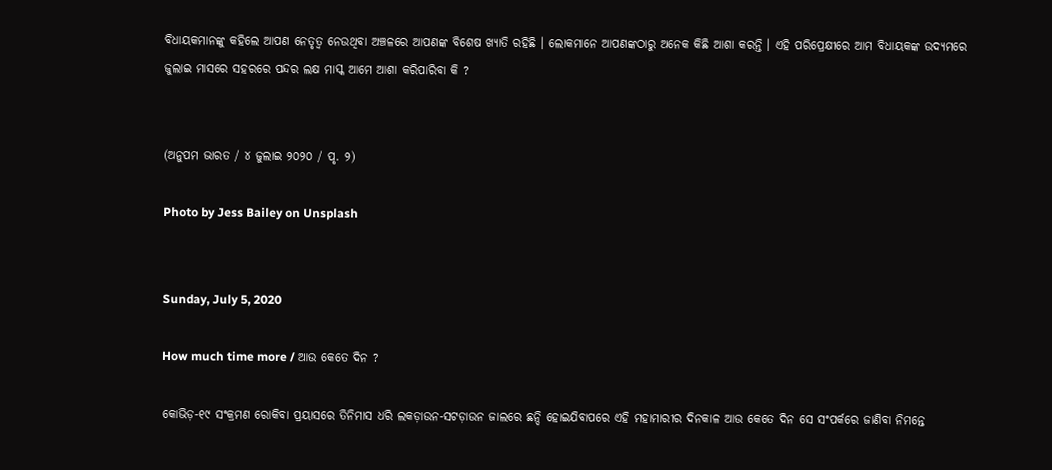ବିଧାୟକମାନଙ୍କୁ କହିଲେ ଆପଣ ନେତୃତ୍ୱ ନେଉଥିବା ଅଞ୍ଚଳରେ ଆପଣଙ୍କ ବିଶେଷ ଖ୍ୟାତି ରହିଛି । ଲୋକମାନେ ଆପଣଙ୍କଠାରୁ ଅନେକ କିଛି ଆଶା କରନ୍ତି । ଏହି ପରିପ୍ରେକ୍ଷୀରେ ଆମ ବିଧାୟକଙ୍କ ଉଦ୍ୟମରେ ଜୁଲାଇ ମାସରେ ସହରରେ ପନ୍ଦର ଲକ୍ଷ ମାସ୍କ ଆମେ ଆଶା କରିପାରିବା କି ?


(ଅନୁପମ ଭାରତ / ୪ ଜୁଲାଇ ୨୦୨୦ / ପୃ. ୨)

Photo by Jess Bailey on Unsplash


Sunday, July 5, 2020

How much time more / ଆଉ କେତେ ଦିନ ?

କୋଭିଡ଼-୧୯ ସଂକ୍ରମଣ ରୋକିବା ପ୍ରୟାସରେ ତିନିମାସ ଧରି ଲକଡ଼ାଉନ-ସଟଡ଼ାଉନ ଜାଲରେ ଛନ୍ଦି ହୋଇଯିବାପରେ ଏହି ମହାମାରୀର ଦିନକାଳ ଆଉ କେତେ ଦିନ ସେ ସଂପର୍କରେ ଜାଣିବା ନିମନ୍ତେ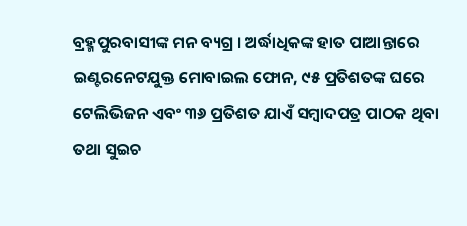ବ୍ରହ୍ମପୁରବାସୀଙ୍କ ମନ ବ୍ୟଗ୍ର । ଅର୍ଦ୍ଧାଧିକଙ୍କ ହାତ ପାଆନ୍ତାରେ ଇଣ୍ଟରନେଟଯୁକ୍ତ ମୋବାଇଲ ଫୋନ, ୯୫ ପ୍ରତିଶତଙ୍କ ଘରେ ଟେଲିଭିଜନ ଏବଂ ୩୬ ପ୍ରତିଶତ ଯାଏଁ ସମ୍ୱାଦପତ୍ର ପାଠକ ଥିବା ତଥା ସୁଇଚ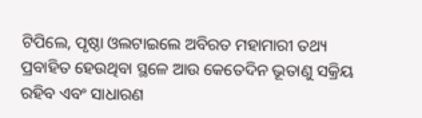ଟିପିଲେ, ପୃଷ୍ଠା ଓଲଟାଇଲେ ଅବିରତ ମହାମାରୀ ତଥ୍ୟ ପ୍ରବାହିତ ହେଉଥିବା ସ୍ଥଳେ ଆଉ କେତେଦିନ ଭୂତାଣୁ ସକ୍ରିୟ ରହିବ ଏବଂ ସାଧାରଣ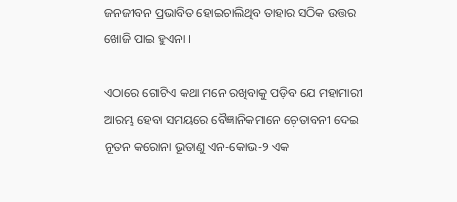ଜନଜୀବନ ପ୍ରଭାବିତ ହୋଇଚାଲିଥିବ ତାହାର ସଠିକ ଉତ୍ତର ଖୋଜି ପାଇ ହୁଏନା ।

ଏଠାରେ ଗୋଟିଏ କଥା ମନେ ରଖିବାକୁ ପଡ଼ିବ ଯେ ମହାମାରୀ ଆରମ୍ଭ ହେବା ସମୟରେ ବୈଜ୍ଞାନିକମାନେ ଚ଼େତାବନୀ ଦେଇ ନୂତନ କରୋନା ଭୂତାଣୁ ଏନ-କୋଭ-୨ ଏକ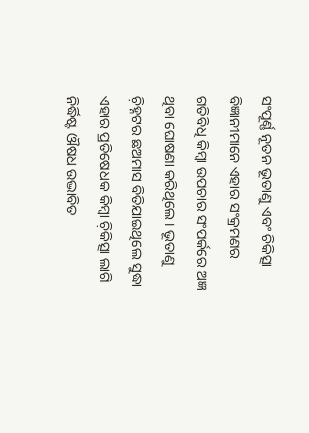ସଂପୂର୍ଣ୍ଣ ନୂତନ ଭୂତାଣୁ ଏବଂ ଚିକିତ୍ସା ବିଜ୍ଞାନୀମାନେ ଏହାର ସଂକ୍ରମଣର ଗତିବିଧି କିମ୍ୱା ଉପଚାର ସଂପର୍କରେ ଅଜ୍ଞ ଥିବା ଘୋଷଣା କରିଥିଲେ । ଭୂତାଣୁ ଚ଼ିହ୍ନଟର ଛଅମାସ ବିତିଯାଇଥିଲେ ସୁଦ୍ଧା ଏହାର ପ୍ରତିଷେଧକ କିମ୍ୱା ଚ଼ିକିତ୍ସା ଲାଗି ନିର୍ଦ୍ଧିଷ୍ଟ ଔଷଧ ଉଦ୍ଭାବିତ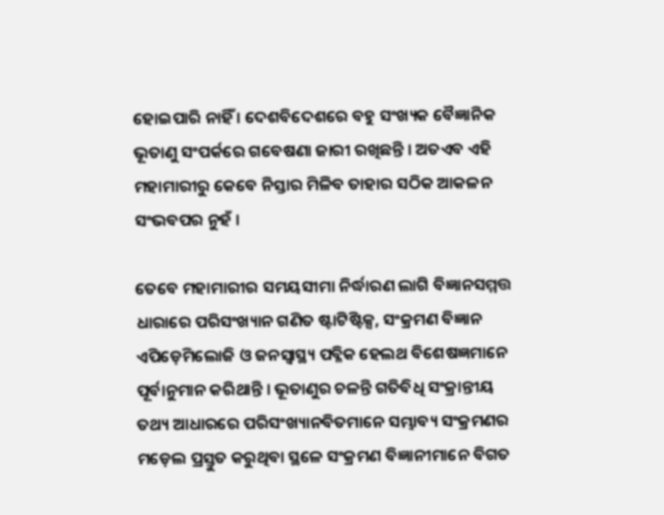ହୋଇପାରି ନାହିଁ । ଦେଶବିଦେଶରେ ବହୁ ସଂଖ୍ୟକ ବୈଜ୍ଞାନିକ ଭୂତାଣୁ ସଂପର୍କରେ ଗବେଷଣା ଜାରୀ ରଖିଛନ୍ତି । ଅତଏବ ଏହି ମହାମାରୀରୁ କେବେ ନିସ୍ତାର ମିଳିବ ତାହାର ସଠିକ ଆକଳନ ସଂଭବପର ନୁହଁ ।

ତେବେ ମହାମାରୀର ସମୟସୀମା ନିର୍ଦ୍ଧାରଣ ଲାଗି ବିଜ୍ଞାନସମ୍ମତ୍ତ ଧାରାରେ ପରିସଂଖ୍ୟାନ ଗଣିତ ଷ୍ଟାଟିଷ୍ଟିକ୍ସ, ସଂକ୍ରମଣ ବିଜ୍ଞାନ ଏପିଡ଼େମିଲୋଜି ଓ ଜନସ୍ୱାସ୍ଥ୍ୟ ପବ୍ଳିକ ହେଲଥ ବିଶେଷଜ୍ଞମାନେ ପୂର୍ବାନୁମାନ କରିଥାନ୍ତି । ଭୂତାଣୁର ଚଳନ୍ତି ଗତିବିଧି ସଂକ୍ରାନ୍ତୀୟ ତଥ୍ୟ ଆଧାରରେ ପରିସଂଖ୍ୟାନବିତମାନେ ସମ୍ଭାବ୍ୟ ସଂକ୍ରମଣର ମଡ଼େଲ ପ୍ରସ୍ତୁତ କରୁଥିବା ସ୍ଥଳେ ସଂକ୍ରମଣ ବିଜ୍ଞାନୀମାନେ ବିଗତ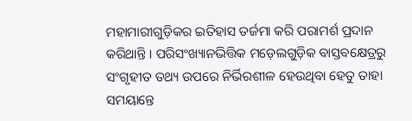ମହାମାରୀଗୁଡ଼ିକର ଇତିହାସ ତର୍ଜମା କରି ପରାମର୍ଶ ପ୍ରଦାନ କରିଥାନ୍ତି । ପରିସଂଖ୍ୟାନଭିତ୍ତିକ ମଡ଼େଲଗୁଡ଼ିକ ବାସ୍ତବକ୍ଷେତ୍ରରୁ ସଂଗୃହୀତ ତଥ୍ୟ ଉପରେ ନିର୍ଭିରଶୀଳ ହେଉଥିବା ହେତୁ ତାହା ସମୟାନ୍ତେ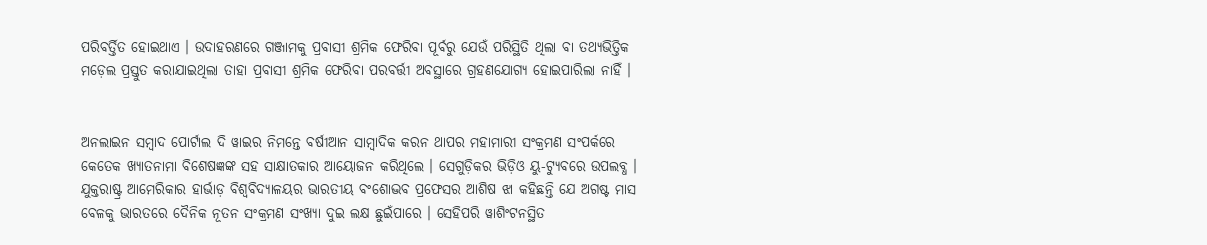ପରିବର୍ତ୍ତିତ ହୋଇଥାଏ । ଉଦାହରଣରେ ଗଞ୍ଜାମକୁ ପ୍ରବାସୀ ଶ୍ରମିକ ଫେରିବା ପୂର୍ବରୁ ଯେଉଁ ପରିସ୍ଥିତି ଥିଲା ବା ତଥ୍ୟଭିତ୍ତିକ ମଡ଼େଲ ପ୍ରସ୍ତୁତ କରାଯାଇଥିଲା ତାହା ପ୍ରବାସୀ ଶ୍ରମିକ ଫେରିବା ପରବର୍ତ୍ତୀ ଅବସ୍ଥାରେ ଗ୍ରହଣଯୋଗ୍ୟ ହୋଇପାରିଲା ନାହିଁ ।


ଅନଲାଇନ ସମ୍ୱାଦ ପୋର୍ଟାଲ ଦି ୱାଇର ନିମନ୍ତେ ବର୍ଷୀଆନ ସାମ୍ୱାଦିକ କରନ ଥାପର ମହାମାରୀ ସଂକ୍ରମଣ ସଂପର୍କରେ କେତେକ ଖ୍ୟାତନାମା ବିଶେଷଜ୍ଞଙ୍କ ସହ ସାକ୍ଷାତକାର ଆୟୋଜନ କରିଥିଲେ । ସେଗୁଡ଼ିକର ଭିଡ଼ିଓ ୟୁ-ଟ୍ୟୁବରେ ଉପଲବ୍ଧ । ଯୁକ୍ତରାଷ୍ଟ୍ର ଆମେରିକାର ହାର୍ଭାଡ଼ ବିଶ୍ୱବିଦ୍ୟାଳୟର ଭାରତୀୟ ବଂଶୋଦ୍ଭବ ପ୍ରଫେସର ଆଶିଷ ଝା କହିଛନ୍ତି ଯେ ଅଗଷ୍ଟ ମାସ ବେଳକୁ ଭାରତରେ ଦୈନିକ ନୂତନ ସଂକ୍ରମଣ ସଂଖ୍ୟା ଦୁଇ ଲକ୍ଷ ଛୁଇଁପାରେ । ସେହିପରି ୱାଶିଂଟନସ୍ଥିତ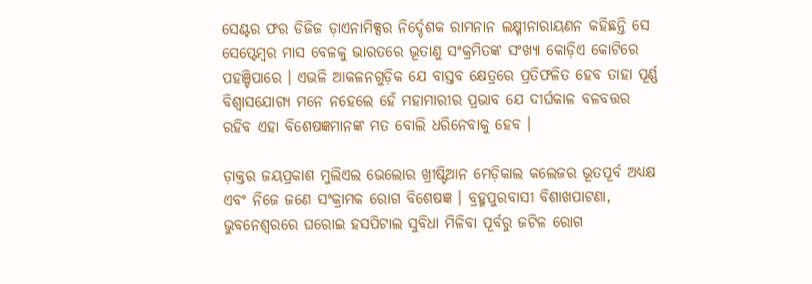ସେଣ୍ଟର ଫର ଡିଜିଜ ଡ଼ାଏନାମିକ୍ସର ନିର୍ଦ୍ଦେଶକ ରାମନାନ ଲକ୍ଷ୍ମୀନାରାୟଣନ କହିଛନ୍ତି ସେ ସେପ୍ଟେମ୍ୱର ମାସ ବେଳକୁ ଭାରତରେ ଭୂତାଣୁ ସଂକ୍ରମିତଙ୍କ ସଂଖ୍ୟା କୋଡ଼ିଏ କୋଟିରେ ପହଞ୍ଚିପାରେ । ଏଭଳି ଆକଳନଗୁଡ଼ିକ ଯେ ବାସ୍ତବ କ୍ଷେତ୍ରରେ ପ୍ରତିଫଳିତ ହେବ ତାହା ପୂର୍ଣ୍ଣ ବିଶ୍ୱାସଯୋଗ୍ୟ ମନେ ନହେଲେ ହେଁ ମହାମାରୀର ପ୍ରଭାବ ଯେ ଦୀର୍ଘକାଳ ବଳବତ୍ତର ରହିବ ଏହା ବିଶେଷଜ୍ଞମାନଙ୍କ ମତ ବୋଲି ଧରିନେବାକୁ ହେବ ।

ଡ଼ାକ୍ତର ଜୟପ୍ରକାଶ ମୁଲିଏଲ ଭେଲୋର ଖ୍ରୀଷ୍ଟିଆନ ମେଡ଼ିକାଲ କଲେଜର ଭୂତପୂର୍ବ ଅଧ୍ୟକ୍ଷ ଏବଂ ନିଜେ ଜଣେ ସଂକ୍ରାମକ ରୋଗ ବିଶେଷଜ୍ଞ । ବ୍ରହ୍ମପୁରବାସୀ ବିଶାଖପାଟଣା, ଭୁବନେଶ୍ୱରରେ ଘରୋଇ ହସପିଟାଲ ସୁବିଧା ମିଳିବା ପୂର୍ବରୁ ଜଟିଳ ରୋଗ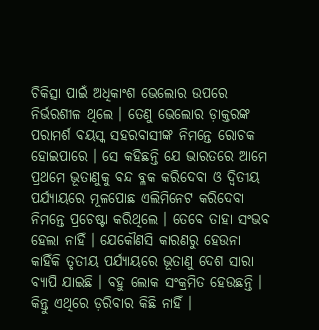ଚିକିତ୍ସା ପାଇଁ ଅଧିକାଂଶ ଭେଲୋର ଉପରେ ନିର୍ଭରଶୀଳ ଥିଲେ । ତେଣୁ ଭେଲୋର ଡ଼ାକ୍ତରଙ୍କ ପରାମର୍ଶ ବୟସ୍କ ସହରବାସୀଙ୍କ ନିମନ୍ତେ ରୋଚକ ହୋଇପାରେ । ସେ କହିଛନ୍ତି ଯେ ଭାରତରେ ଆମେ ପ୍ରଥମେ ଭୂତାଣୁକୁ ବନ୍ଦ ବ୍ଳକ କରିଦେବା ଓ ଦ୍ୱିତୀୟ ପର୍ଯ୍ୟାୟରେ ମୂଳପୋଛ ଏଲିମିନେଟ କରିଦେବା ନିମନ୍ତେ ପ୍ରଚେଷ୍ଟା କରିଥିଲେ । ତେବେ ତାହା ସଂଭବ ହେଲା ନାହିଁ । ଯେକୌଣସି କାରଣରୁ ହେଉନା କାହିଁକି ତୃତୀୟ ପର୍ଯ୍ୟାୟରେ ଭୂତାଣୁ ଦେଶ ସାରା ବ୍ୟାପି ଯାଇଛି । ବହୁ ଲୋକ ସଂକ୍ରମିତ ହେଉଛନ୍ତି । କିନ୍ତୁ ଏଥିରେ ଡ଼ରିବାର କିଛି ନାହିଁ ।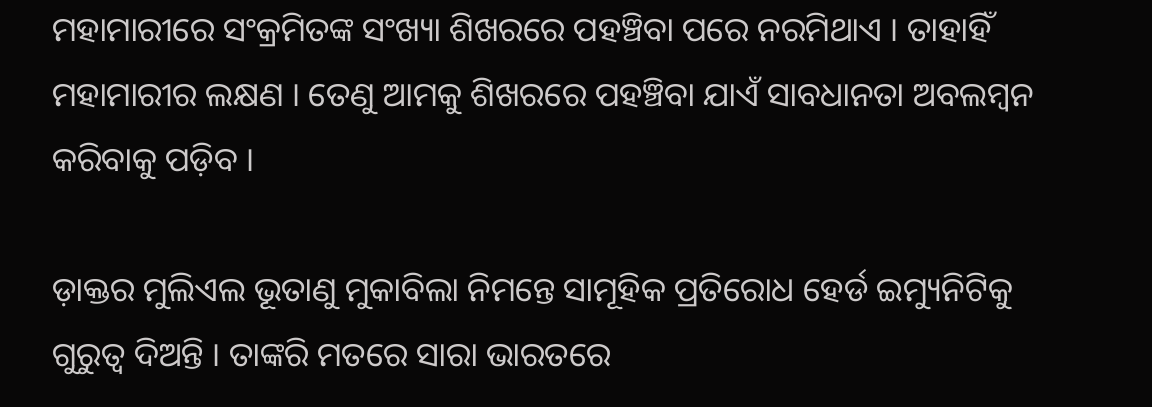ମହାମାରୀରେ ସଂକ୍ରମିତଙ୍କ ସଂଖ୍ୟା ଶିଖରରେ ପହଞ୍ଚିବା ପରେ ନରମିଥାଏ । ତାହାହିଁ ମହାମାରୀର ଲକ୍ଷଣ । ତେଣୁ ଆମକୁ ଶିଖରରେ ପହଞ୍ଚିବା ଯାଏଁ ସାବଧାନତା ଅବଲମ୍ୱନ କରିବାକୁ ପଡ଼ିବ ।

ଡ଼ାକ୍ତର ମୁଲିଏଲ ଭୂତାଣୁ ମୁକାବିଲା ନିମନ୍ତେ ସାମୂହିକ ପ୍ରତିରୋଧ ହେର୍ଡ ଇମ୍ୟୁନିଟିକୁ ଗୁରୁତ୍ୱ ଦିଅନ୍ତି । ତାଙ୍କରି ମତରେ ସାରା ଭାରତରେ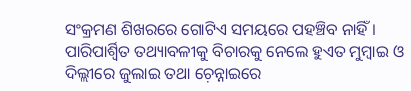ସଂକ୍ରମଣ ଶିଖରରେ ଗୋଟିଏ ସମୟରେ ପହଞ୍ଚିବ ନାହିଁ । ପାରିପାର୍ଶ୍ୱିତ ତଥ୍ୟାବଳୀକୁ ବିଚାରକୁ ନେଲେ ହୁଏତ ମୁମ୍ୱାଇ ଓ ଦିଲ୍ଲୀରେ ଜୁଲାଇ ତଥା ଚ଼େନ୍ନାଇରେ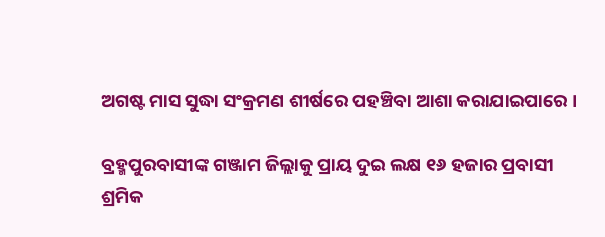ଅଗଷ୍ଟ ମାସ ସୁଦ୍ଧା ସଂକ୍ରମଣ ଶୀର୍ଷରେ ପହଞ୍ଚିବା ଆଶା କରାଯାଇପାରେ ।

ବ୍ରହ୍ମପୁରବାସୀଙ୍କ ଗଞ୍ଜାମ ଜିଲ୍ଲାକୁ ପ୍ରାୟ ଦୁଇ ଲକ୍ଷ ୧୬ ହଜାର ପ୍ରବାସୀ ଶ୍ରମିକ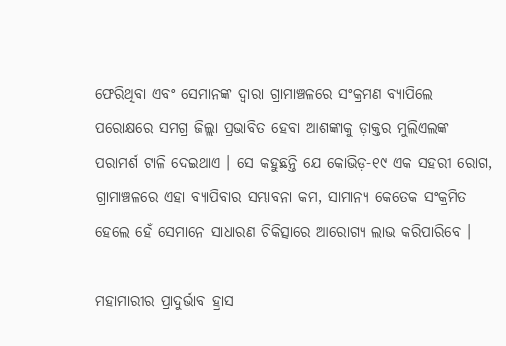ଫେରିଥିବା ଏବଂ ସେମାନଙ୍କ ଦ୍ୱାରା ଗ୍ରାମାଞ୍ଚଳରେ ସଂକ୍ରମଣ ବ୍ୟାପିଲେ ପରୋକ୍ଷରେ ସମଗ୍ର ଜିଲ୍ଲା ପ୍ରଭାବିତ ହେବା ଆଶଙ୍କାକୁ ଡ଼ାକ୍ତର ମୁଲିଏଲଙ୍କ ପରାମର୍ଶ ଟାଳି ଦେଇଥାଏ । ସେ କହୁଛନ୍ତି ଯେ କୋଭିଡ଼-୧୯ ଏକ ସହରୀ ରୋଗ, ଗ୍ରାମାଞ୍ଚଳରେ ଏହା ବ୍ୟାପିବାର ସମ୍ଭାବନା କମ, ସାମାନ୍ୟ କେତେକ ସଂକ୍ରମିତ ହେଲେ ହେଁ ସେମାନେ ସାଧାରଣ ଚିକିତ୍ସାରେ ଆରୋଗ୍ୟ ଲାଭ କରିପାରିବେ ।

ମହାମାରୀର ପ୍ରାଦୁର୍ଭାବ ହ୍ରାସ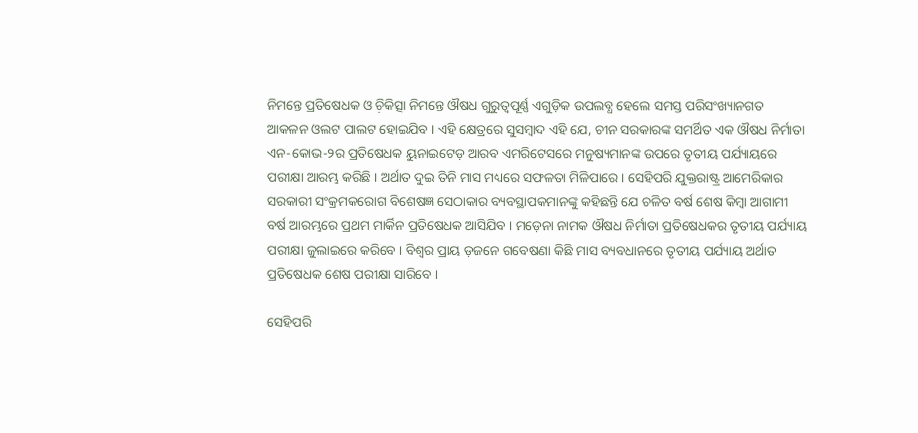ନିମନ୍ତେ ପ୍ରତିଷେଧକ ଓ ଚ଼ିକିତ୍ସା ନିମନ୍ତେ ଔଷଧ ଗୁରୁତ୍ୱପୂର୍ଣ୍ଣ ଏଗୁଡ଼ିକ ଉପଲବ୍ଧ ହେଲେ ସମସ୍ତ ପରିସଂଖ୍ୟାନଗତ ଆକଳନ ଓଲଟ ପାଲଟ ହୋଇଯିବ । ଏହି କ୍ଷେତ୍ରରେ ସୁସମ୍ୱାଦ ଏହି ଯେ, ଚୀନ ସରକାରଙ୍କ ସମର୍ଥିତ ଏକ ଔଷଧ ନିର୍ମାତା ଏନ-କୋଭ-୨ର ପ୍ରତିଷେଧକ ୟୁନାଇଟେଡ଼ ଆରବ ଏମରିଟେସରେ ମନୁଷ୍ୟମାନଙ୍କ ଉପରେ ତୃତୀୟ ପର୍ଯ୍ୟାୟରେ ପରୀକ୍ଷା ଆରମ୍ଭ କରିଛି । ଅର୍ଥାତ ଦୁଇ ତିନି ମାସ ମଧ୍ୟରେ ସଫଳତା ମିଳିପାରେ । ସେହିପରି ଯୁକ୍ତରାଷ୍ଟ୍ର ଆମେରିକାର ସରକାରୀ ସଂକ୍ରମକରୋଗ ବିଶେଷଜ୍ଞ ସେଠାକାର ବ୍ୟବସ୍ଥାପକମାନଙ୍କୁ କହିଛନ୍ତି ଯେ ଚଳିତ ବର୍ଷ ଶେଷ କିମ୍ୱା ଆଗାମୀ ବର୍ଷ ଆରମ୍ଭରେ ପ୍ରଥମ ମାର୍କିନ ପ୍ରତିଷେଧକ ଆସିଯିବ । ମଡ଼େନା ନାମକ ଔଷଧ ନିର୍ମାତା ପ୍ରତିଷେଧକର ତୃତୀୟ ପର୍ଯ୍ୟାୟ ପରୀକ୍ଷା ଜୁଲାଇରେ କରିବେ । ବିଶ୍ୱର ପ୍ରାୟ ଡ଼ଜନେ ଗବେଷଣା କିଛି ମାସ ବ୍ୟବଧାନରେ ତୃତୀୟ ପର୍ଯ୍ୟାୟ ଅର୍ଥାତ ପ୍ରତିଷେଧକ ଶେଷ ପରୀକ୍ଷା ସାରିବେ ।

ସେହିପରି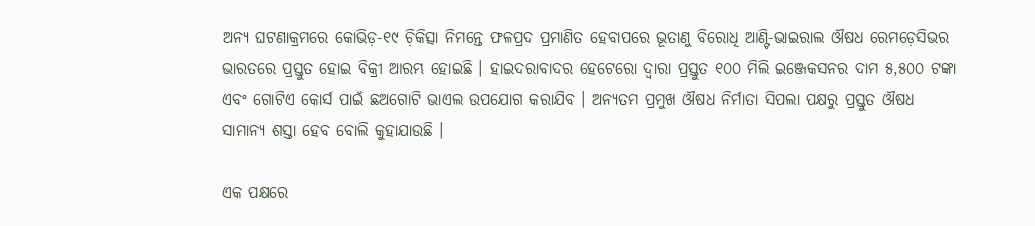ଅନ୍ୟ ଘଟଣାକ୍ରମରେ କୋଭିଡ଼-୧୯ ଚ଼ିକିତ୍ସା ନିମନ୍ତେ ଫଳପ୍ରଦ ପ୍ରମାଣିତ ହେବାପରେ ଭୂତାଣୁ ବିରୋଧି ଆଣ୍ଟି-ଭାଇରାଲ ଔଷଧ ରେମଡ଼େସିଭର ଭାରତରେ ପ୍ରସ୍ତୁତ ହୋଇ ବିକ୍ରୀ ଆରମ୍ଭ ହୋଇଛି । ହାଇଦରାବାଦର ହେଟେରୋ ଦ୍ୱାରା ପ୍ରସ୍ତୁତ ୧୦୦ ମିଲି ଇଞ୍ଜେକସନର ଦାମ ୫,୫୦୦ ଟଙ୍କା ଏବଂ ଗୋଟିଏ କୋର୍ସ ପାଇଁ ଛଅଗୋଟି ଭାଏଲ ଉପଯୋଗ କରାଯିବ । ଅନ୍ୟତମ ପ୍ରମୁଖ ଔଷଧ ନିର୍ମାତା ସିପଲା ପକ୍ଷରୁ ପ୍ରସ୍ତୁତ ଔଷଧ ସାମାନ୍ୟ ଶସ୍ତା ହେବ ବୋଲି କୁହାଯାଉଛି ।

ଏକ ପକ୍ଷରେ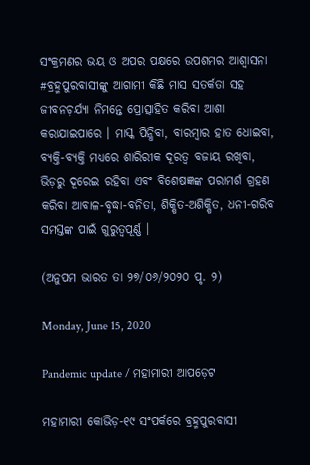ସଂକ୍ରମଣର ଭୟ ଓ ଅପର ପକ୍ଷରେ ଉପଶମର ଆଶ୍ୱାସନା #ବ୍ରହ୍ମପୁରବାସୀଙ୍କୁ ଆଗାମୀ କିଛି ମାସ ସତର୍କତା ସହ ଜୀବନଚ଼ର୍ଯ୍ୟା ନିମନ୍ତେ ପ୍ରୋତ୍ସାହିତ କରିବା ଆଶା କରାଯାଇପାରେ । ମାସ୍କ ପିନ୍ଧିବା, ବାରମ୍ୱାର ହାତ ଧୋଇବା, ବ୍ୟକ୍ତି-ବ୍ୟକ୍ତି ମଧ୍ୟରେ ଶାରିରୀକ ଦୂରତ୍ୱ ବଜାୟ ରଖିବା, ଭିଡ଼ରୁ ଦୂରେଇ ରହିବା ଏବଂ ବିଶେଷଜ୍ଞଙ୍କ ପରାମର୍ଶ ଗ୍ରହଣ କରିବା ଆବାଳ-ବୃଦ୍ଧା-ବନିତା, ଶିକ୍ଷିତ-ଅଶିକ୍ଷିତ, ଧନୀ-ଗରିବ ସମସ୍ତଙ୍କ ପାଇଁ ଗୁରୁତ୍ୱପୂର୍ଣ୍ଣ ।

(ଅନୁପମ ଭାରତ ତା ୨୭/୦୬/୨୦୨୦ ପୃ. ୨)

Monday, June 15, 2020

Pandemic update / ମହାମାରୀ ଆପଡ଼େଟ

ମହାମାରୀ କୋଭିଡ଼-୧୯ ସଂପର୍କରେ ବ୍ରହ୍ମପୁରବାସୀ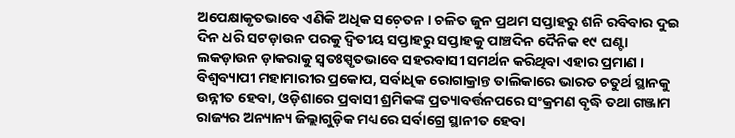ଅପେକ୍ଷାକୃତଭାବେ ଏଣିକି ଅଧିକ ସଚ଼େତନ । ଚଳିତ ଜୁନ ପ୍ରଥମ ସପ୍ତାହରୁ ଶନି ରବିବାର ଦୁଇ ଦିନ ଧରି ସଟଡ଼ାଉନ ପରକୁ ଦ୍ୱିତୀୟ ସପ୍ତାହରୁ ସପ୍ତାହକୁ ପାଞ୍ଚଦିନ ଦୈନିକ ୧୯ ଘଣ୍ଟା ଲକଡ଼ାଉନ ଡ଼ାକରାକୁ ସ୍ୱତଃସ୍ପୃତଭାବେ ସହରବାସୀ ସମର୍ଥନ କରିଥିବା ଏହାର ପ୍ରମାଣ । ବିଶ୍ୱବ୍ୟାପୀ ମହାମାରୀର ପ୍ରକୋପ, ସର୍ବାଧିକ ରୋଗାକ୍ରାନ୍ତ ତାଲିକାରେ ଭାରତ ଚତୁର୍ଥ ସ୍ଥାନକୁ ଉନ୍ନୀତ ହେବା, ଓଡ଼ିଶାରେ ପ୍ରବାସୀ ଶ୍ରମିକଙ୍କ ପ୍ରତ୍ୟାବର୍ତ୍ତନପରେ ସଂକ୍ରମଣ ବୃଦ୍ଧି ତଥା ଗଞ୍ଜାମ ରାଜ୍ୟର ଅନ୍ୟାନ୍ୟ ଜିଲ୍ଲାଗୁଡ଼ିକ ମଧ୍ୟରେ ସର୍ବାଗ୍ରେ ସ୍ଥାନୀତ ହେବା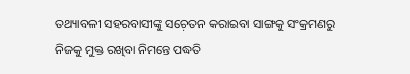ତଥ୍ୟାବଳୀ ସହରବାସୀଙ୍କୁ ସଚ଼େତନ କରାଇବା ସାଙ୍ଗକୁ ସଂକ୍ରମଣରୁ ନିଜକୁ ମୁକ୍ତ ରଖିବା ନିମନ୍ତେ ପଦ୍ଧତି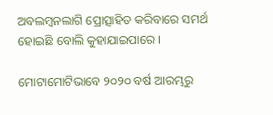ଅବଲମ୍ୱନଲାଗି ପ୍ରୋତ୍ସାହିତ କରିବାରେ ସମର୍ଥ ହୋଇଛି ବୋଲି କୁହାଯାଇପାରେ ।

ମୋଟାମୋଟିଭାବେ ୨୦୨୦ ବର୍ଷ ଆରମ୍ଭରୁ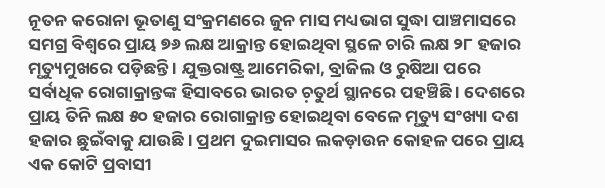ନୂତନ କରୋନା ଭୂତାଣୁ ସଂକ୍ରମଣରେ ଜୁନ ମାସ ମଧ୍ୟଭାଗ ସୁଦ୍ଧା ପାଞ୍ଚମାସରେ ସମଗ୍ର ବିଶ୍ୱରେ ପ୍ରାୟ ୭୬ ଲକ୍ଷ ଆକ୍ରାନ୍ତ ହୋଇଥିବା ସ୍ଥଳେ ଚାରି ଲକ୍ଷ ୨୮ ହଜାର ମୃତ୍ୟୁମୁଖରେ ପଡ଼ିଛନ୍ତି । ଯୁକ୍ତରାଷ୍ଟ୍ର ଆମେରିକା, ବ୍ରାଜିଲ ଓ ରୁଷିଆ ପରେ ସର୍ବାଧିକ ରୋଗାକ୍ରାନ୍ତଙ୍କ ହିସାବରେ ଭାରତ ଚ଼ତୁର୍ଥ ସ୍ଥାନରେ ପହଞ୍ଚିଛି । ଦେଶରେ ପ୍ରାୟ ତିନି ଲକ୍ଷ ୫୦ ହଜାର ରୋଗାକ୍ରାନ୍ତ ହୋଇଥିବା ବେଳେ ମୃତ୍ୟୁ ସଂଖ୍ୟା ଦଶ ହଜାର ଛୁଇଁବାକୁ ଯାଉଛି । ପ୍ରଥମ ଦୁଇମାସର ଲକଡ଼ାଉନ କୋହଳ ପରେ ପ୍ରାୟ ଏକ କୋଟି ପ୍ରବାସୀ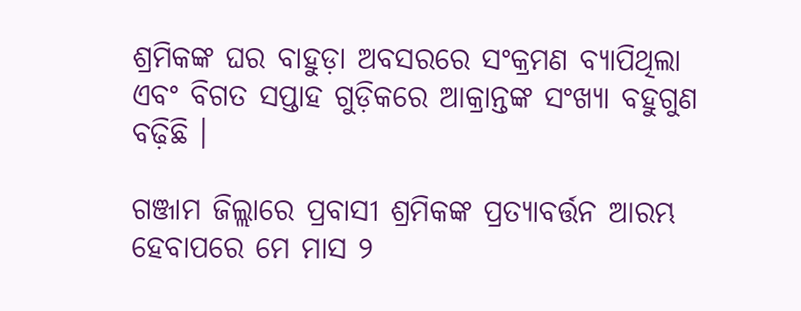ଶ୍ରମିକଙ୍କ ଘର ବାହୁଡ଼ା ଅବସରରେ ସଂକ୍ରମଣ ବ୍ୟାପିଥିଲା ଏବଂ ବିଗତ ସପ୍ତାହ ଗୁଡ଼ିକରେ ଆକ୍ରାନ୍ତଙ୍କ ସଂଖ୍ୟା ବହୁଗୁଣ ବଢ଼ିଛି ।

ଗଞ୍ଜାମ ଜିଲ୍ଲାରେ ପ୍ରବାସୀ ଶ୍ରମିକଙ୍କ ପ୍ରତ୍ୟାବର୍ତ୍ତନ ଆରମ୍ଭ ହେବାପରେ ମେ ମାସ ୨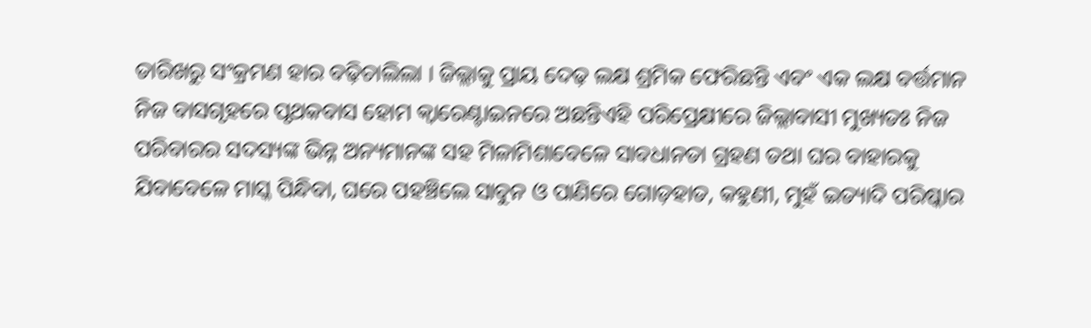ତାରିଖରୁ ସଂକ୍ରମଣ ହାର ବଢ଼ିଚାଲିଲା । ଜିଲ୍ଲାକୁ ପ୍ରାୟ ଦେଢ଼ ଲକ୍ଷ ଶ୍ରମିକ ଫେରିଛନ୍ତି ଏବଂ ଏକ ଲକ୍ଷ ବର୍ତ୍ତମାନ ନିଜ ବାସଗୃହରେ ପୃଥକବାସ ହୋମ କ୍ୱାରେଣ୍ଟାଇନରେ ଅଛନ୍ତିଏହି ପରିପ୍ରେକ୍ଷୀରେ ଜିଲ୍ଲାବାସୀ ମୁଖ୍ୟତଃ ନିଜ ପରିବାରର ସଦସ୍ୟଙ୍କ ଭିନ୍ନ ଅନ୍ୟମାନଙ୍କ ସହ ମିଳାମିଶାବେଳେ ସାବଧାନତା ଗ୍ରହଣ ତଥା ଘର ବାହାରକୁ ଯିବାବେଳେ ମାସ୍କ ପିନ୍ଧିବା, ଘରେ ପହଞ୍ଚିଲେ ସାବୁନ ଓ ପାଣିରେ ଗୋଡ଼ହାତ, କହୁଣୀ, ମୁହଁ ଇତ୍ୟାଦି ପରିଷ୍କାର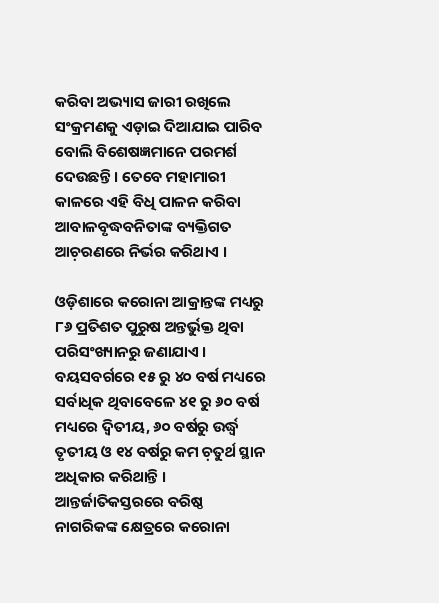କରିବା ଅଭ୍ୟାସ ଜାରୀ ରଖିଲେ ସଂକ୍ରମଣକୁ ଏଡ଼ାଇ ଦିଆଯାଇ ପାରିବ ବୋଲି ବିଶେଷଜ୍ଞମାନେ ପରମର୍ଶ ଦେଉଛନ୍ତି । ତେବେ ମହାମାରୀ କାଳରେ ଏହି ବିଧି ପାଳନ କରିବା ଆବାଳବୃଦ୍ଧବନିତାଙ୍କ ବ୍ୟକ୍ତିଗତ ଆଚ଼ରଣରେ ନିର୍ଭର କରିଥାଏ ।

ଓଡ଼ିଶାରେ କରୋନା ଆକ୍ରାନ୍ତଙ୍କ ମଧ୍ୟରୁ ୮୬ ପ୍ରତିଶତ ପୁରୁଷ ଅନ୍ତର୍ଭୁକ୍ତ ଥିବା ପରିସଂଖ୍ୟାନରୁ ଜଣାଯାଏ । ବୟସବର୍ଗରେ ୧୫ ରୁ ୪୦ ବର୍ଷ ମଧ୍ୟରେ ସର୍ବାଧିକ ଥିବାବେଳେ ୪୧ ରୁ ୬୦ ବର୍ଷ ମଧ୍ୟରେ ଦ୍ୱିତୀୟ, ୬୦ ବର୍ଷରୁ ଉର୍ଦ୍ଧ୍ୱ ତୃତୀୟ ଓ ୧୪ ବର୍ଷରୁ କମ ଚ଼ତୁର୍ଥ ସ୍ଥାନ ଅଧିକାର କରିଥାନ୍ତି । ଆନ୍ତର୍ଜାତିକସ୍ତରରେ ବରିଷ୍ଠ ନାଗରିକଙ୍କ କ୍ଷେତ୍ରରେ କରୋନା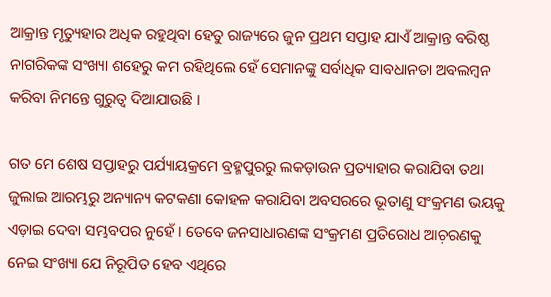ଆକ୍ରାନ୍ତ ମୃତ୍ୟୁହାର ଅଧିକ ରହୁଥିବା ହେତୁ ରାଜ୍ୟରେ ଜୁନ ପ୍ରଥମ ସପ୍ତାହ ଯାଏଁ ଆକ୍ରାନ୍ତ ବରିଷ୍ଠ ନାଗରିକଙ୍କ ସଂଖ୍ୟା ଶହେରୁ କମ ରହିଥିଲେ ହେଁ ସେମାନଙ୍କୁ ସର୍ବାଧିକ ସାବଧାନତା ଅବଲମ୍ୱନ କରିବା ନିମନ୍ତେ ଗୁରୁତ୍ୱ ଦିଆଯାଉଛି ।

ଗତ ମେ ଶେଷ ସପ୍ତାହରୁ ପର୍ଯ୍ୟାୟକ୍ରମେ ବ୍ରହ୍ମପୁରରୁ ଲକଡ଼ାଉନ ପ୍ରତ୍ୟାହାର କରାଯିବା ତଥା ଜୁଲାଇ ଆରମ୍ଭରୁ ଅନ୍ୟାନ୍ୟ କଟକଣା କୋହଳ କରାଯିବା ଅବସରରେ ଭୂତାଣୁ ସଂକ୍ରମଣ ଭୟକୁ ଏଡ଼ାଇ ଦେବା ସମ୍ଭବପର ନୁହେଁ । ତେବେ ଜନସାଧାରଣଙ୍କ ସଂକ୍ରମଣ ପ୍ରତିରୋଧ ଆଚ଼ରଣକୁ ନେଇ ସଂଖ୍ୟା ଯେ ନିରୂପିତ ହେବ ଏଥିରେ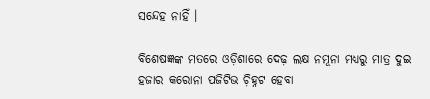ସନ୍ଦେହ ନାହିଁ ।

ବିଶେଷଜ୍ଞଙ୍କ ମତରେ ଓଡ଼ିଶାରେ ଦେଢ଼ ଲକ୍ଷ ନମୂନା ମଧ୍ୟରୁ ମାତ୍ର ଦୁଇ ହଜାର କରୋନା ପଜିଟିଭ ଚ଼ିହ୍ନଟ ହେବା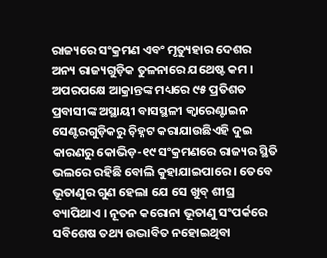ରାଜ୍ୟରେ ସଂକ୍ରମଣ ଏବଂ ମୃତ୍ୟୁହାର ଦେଶର ଅନ୍ୟ ରାଜ୍ୟଗୁଡ଼ିକ ତୁଳନାରେ ଯଥେଷ୍ଟ କମ । ଅପରପକ୍ଷେ ଆକ୍ରାନ୍ତଙ୍କ ମଧ୍ୟରେ ୯୫ ପ୍ରତିଶତ ପ୍ରବାସୀଙ୍କ ଅସ୍ଥାୟୀ ବାସସ୍ଥଳୀ କ୍ୱାରେଣ୍ଟାଇନ ସେଣ୍ଟରଗୁଡ଼ିକରୁ ଚ଼ିହ୍ନଟ କରାଯାଉଛିଏହି ଦୁଇ କାରଣରୁ କୋଭିଡ଼-୧୯ ସଂକ୍ରମଣରେ ରାଜ୍ୟର ସ୍ଥିତି ଭଲରେ ରହିଛି ବୋଲି କୁହାଯାଇପାରେ । ତେବେ ଭୂତାଣୁର ଗୁଣ ହେଲା ଯେ ସେ ଖୁବ୍ ଶୀଘ୍ର ବ୍ୟାପିଥାଏ । ନୂତନ କରୋନା ଭୂତାଣୁ ସଂପର୍କରେ ସବିଶେଷ ତଥ୍ୟ ଉଦ୍ଭାବିତ ନହୋଇଥିବା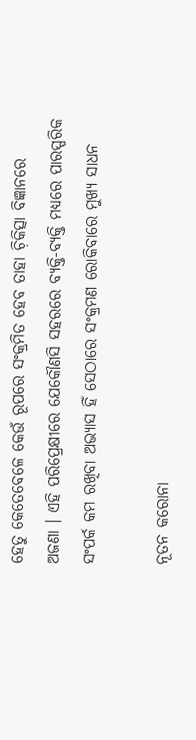ହେତୁ କେତେବେଳେ କେଉଁ ରୂପରେ ସଂକ୍ରମିତ ହେବ ତାହା ଚ଼ିକିତ୍ସା ବିଜ୍ଞାନରେ ଅଜଣା । ଏହି ପରିପ୍ରେକ୍ଷୀରେ ଯେକୌଣସି ସହରରେ ବ୍ୟକ୍ତି-ବ୍ୟକ୍ତି ମଧ୍ୟରେ ପାରସ୍ପରିକ ସଂପର୍କ କମ ରଖିବା ଅଭ୍ୟାସ ହିଁ ସେଠାରେ ସଂକ୍ରମଣ ରୋକିବାରେ ମୁଖ୍ୟ ସାଧନ

ନୂତନ କରୋନା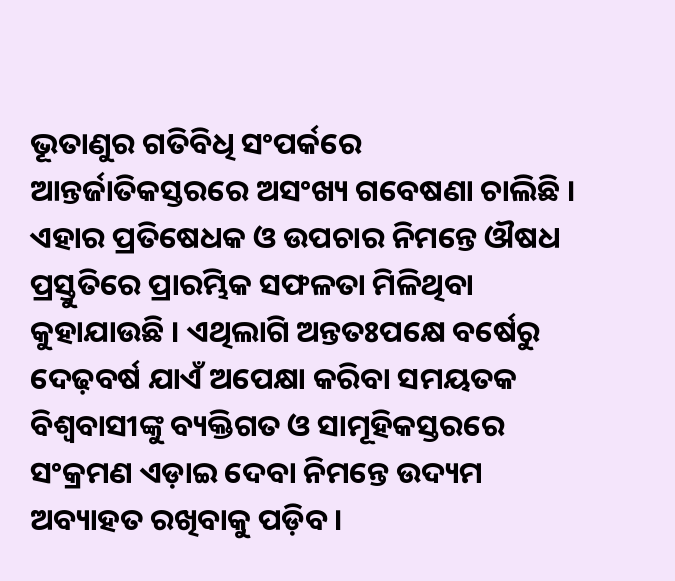ଭୂତାଣୁର ଗତିବିଧି ସଂପର୍କରେ ଆନ୍ତର୍ଜାତିକସ୍ତରରେ ଅସଂଖ୍ୟ ଗବେଷଣା ଚାଲିଛି । ଏହାର ପ୍ରତିଷେଧକ ଓ ଉପଚାର ନିମନ୍ତେ ଔଷଧ ପ୍ରସ୍ତୁତିରେ ପ୍ରାରମ୍ଭିକ ସଫଳତା ମିଳିଥିବା କୁହାଯାଉଛି । ଏଥିଲାଗି ଅନ୍ତତଃପକ୍ଷେ ବର୍ଷେରୁ ଦେଢ଼ବର୍ଷ ଯାଏଁ ଅପେକ୍ଷା କରିବା ସମୟତକ ବିଶ୍ୱବାସୀଙ୍କୁ ବ୍ୟକ୍ତିଗତ ଓ ସାମୂହିକସ୍ତରରେ ସଂକ୍ରମଣ ଏଡ଼ାଇ ଦେବା ନିମନ୍ତେ ଉଦ୍ୟମ ଅବ୍ୟାହତ ରଖିବାକୁ ପଡ଼ିବ ।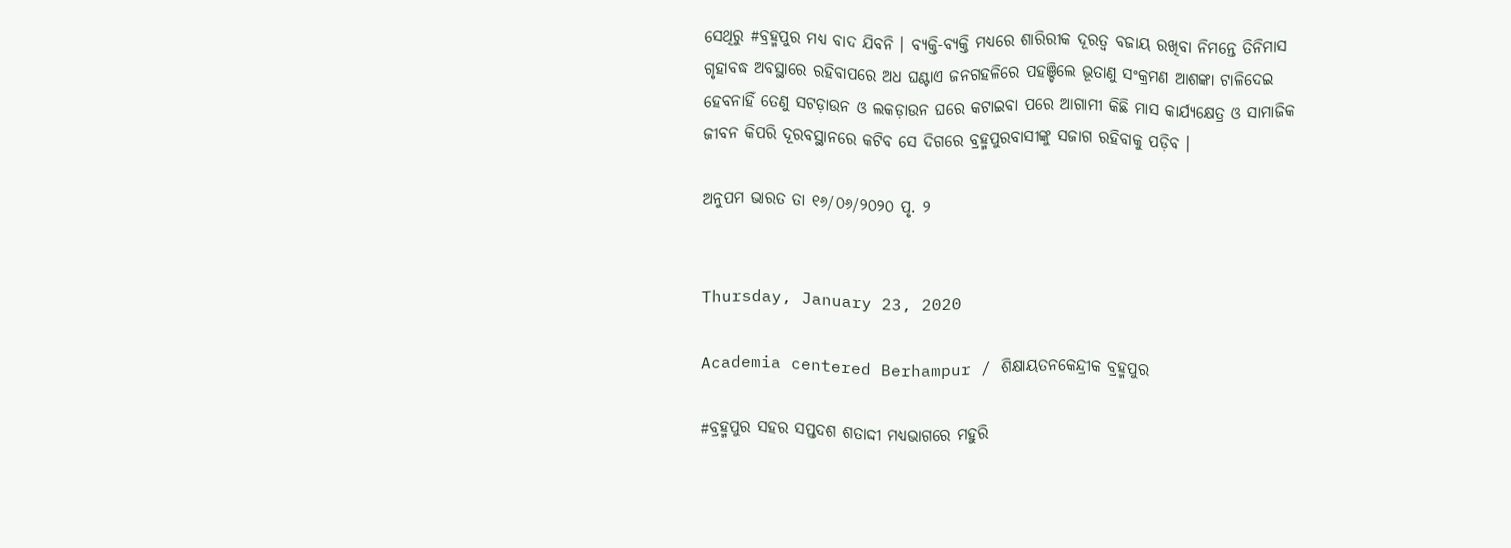ସେଥିରୁ #ବ୍ରହ୍ମପୁର ମଧ୍ୟ ବାଦ ଯିବନି । ବ୍ୟକ୍ତି-ବ୍ୟକ୍ତି ମଧ୍ୟରେ ଶାରିରୀକ ଦୂରତ୍ୱ ବଜାୟ ରଖିବା ନିମନ୍ତେ ତିନିମାସ ଗୃହାବଦ୍ଧ ଅବସ୍ଥାରେ ରହିବାପରେ ଅଧ ଘଣ୍ଟାଏ ଜନଗହଳିରେ ପହଞ୍ଚିଲେ ଭୂତାଣୁ ସଂକ୍ରମଣ ଆଶଙ୍କା ଟାଳିଦେଇ ହେବନାହିଁ ତେଣୁ ସଟଡ଼ାଉନ ଓ ଲକଡ଼ାଉନ ଘରେ କଟାଇବା ପରେ ଆଗାମୀ କିଛି ମାସ କାର୍ଯ୍ୟକ୍ଷେତ୍ର ଓ ସାମାଜିକ ଜୀବନ କିପରି ଦୂରବସ୍ଥାନରେ କଟିବ ସେ ଦିଗରେ ବ୍ରହ୍ମପୁରବାସୀଙ୍କୁ ସଜାଗ ରହିବାକୁ ପଡ଼ିବ ।

ଅନୁପମ ଭାରତ ତା ୧୬/୦୬/୨୦୨୦ ପୃ. ୨


Thursday, January 23, 2020

Academia centered Berhampur / ଶିକ୍ଷାୟତନକେନ୍ଦ୍ରୀକ ବ୍ରହ୍ମପୁର

#ବ୍ରହ୍ମପୁର ସହର ସପ୍ତଦଶ ଶତାଦ୍ଦୀ ମଧ୍ୟଭାଗରେ ମହୁରି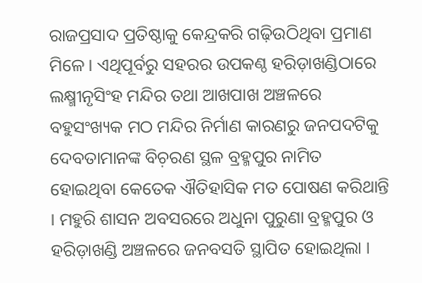ରାଜପ୍ରସାଦ ପ୍ରତିଷ୍ଠାକୁ କେନ୍ଦ୍ରକରି ଗଢ଼ିଉଠିଥିବା ପ୍ରମାଣ ମିଳେ । ଏଥିପୂର୍ବରୁ ସହରର ଉପକଣ୍ଠ ହରିଡ଼ାଖଣ୍ଡିଠାରେ ଲକ୍ଷ୍ମୀନୃସିଂହ ମନ୍ଦିର ତଥା ଆଖପାଖ ଅଞ୍ଚଳରେ ବହୁସଂଖ୍ୟକ ମଠ ମନ୍ଦିର ନିର୍ମାଣ କାରଣରୁ ଜନପଦଟିକୁ ଦେବତାମାନଙ୍କ ବିଚ଼ରଣ ସ୍ଥଳ ବ୍ରହ୍ମପୁର ନାମିତ ହୋଇଥିବା କେତେକ ଐତିହାସିକ ମତ ପୋଷଣ କରିଥାନ୍ତି । ମହୁରି ଶାସନ ଅବସରରେ ଅଧୁନା ପୁରୁଣା ବ୍ରହ୍ମପୁର ଓ ହରିଡ଼ାଖଣ୍ଡି ଅଞ୍ଚଳରେ ଜନବସତି ସ୍ଥାପିତ ହୋଇଥିଲା ।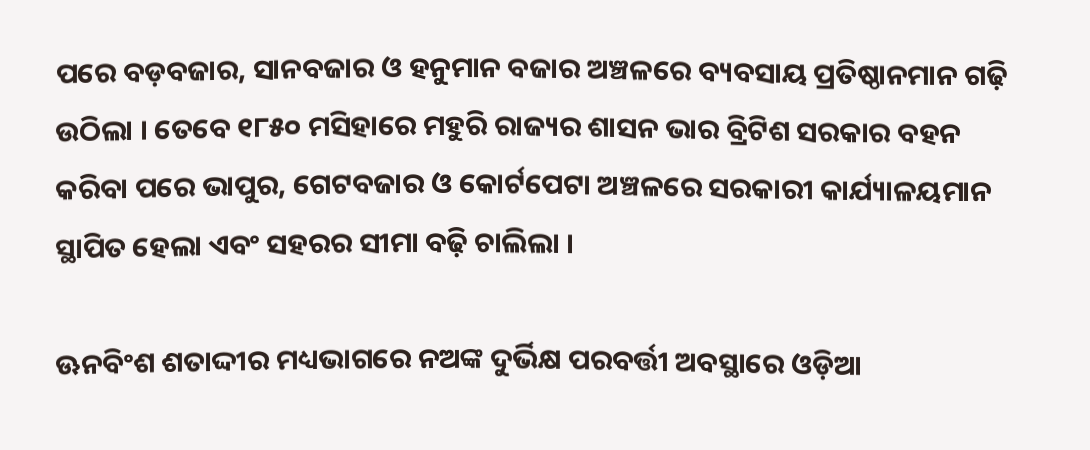ପରେ ବଡ଼ବଜାର, ସାନବଜାର ଓ ହନୁମାନ ବଜାର ଅଞ୍ଚଳରେ ବ୍ୟବସାୟ ପ୍ରତିଷ୍ଠାନମାନ ଗଢ଼ି ଉଠିଲା । ତେବେ ୧୮୫୦ ମସିହାରେ ମହୁରି ରାଜ୍ୟର ଶାସନ ଭାର ବ୍ରିଟିଶ ସରକାର ବହନ କରିବା ପରେ ଭାପୁର, ଗେଟବଜାର ଓ କୋର୍ଟପେଟା ଅଞ୍ଚଳରେ ସରକାରୀ କାର୍ଯ୍ୟାଳୟମାନ ସ୍ଥାପିତ ହେଲା ଏବଂ ସହରର ସୀମା ବଢ଼ି ଚାଲିଲା ।

ଊନବିଂଶ ଶତାଦ୍ଦୀର ମଧ୍ୟଭାଗରେ ନଅଙ୍କ ଦୁର୍ଭିକ୍ଷ ପରବର୍ତ୍ତୀ ଅବସ୍ଥାରେ ଓଡ଼ିଆ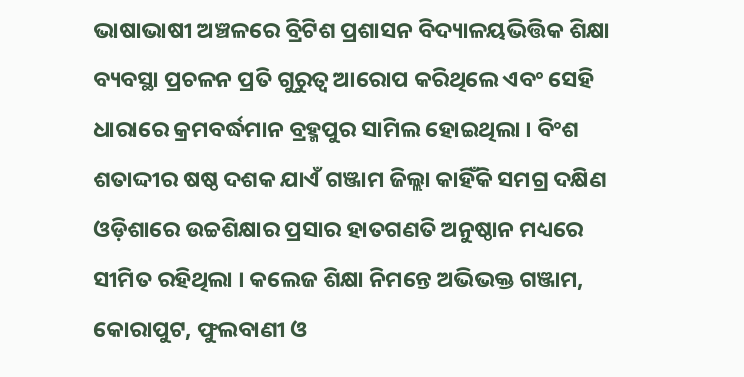ଭାଷାଭାଷୀ ଅଞ୍ଚଳରେ ବ୍ରିଟିଶ ପ୍ରଶାସନ ବିଦ୍ୟାଳୟଭିତ୍ତିକ ଶିକ୍ଷା ବ୍ୟବସ୍ଥା ପ୍ରଚଳନ ପ୍ରତି ଗୁରୁତ୍ୱ ଆରୋପ କରିଥିଲେ ଏବଂ ସେହି ଧାରାରେ କ୍ରମବର୍ଦ୍ଧମାନ ବ୍ରହ୍ମପୁର ସାମିଲ ହୋଇଥିଲା । ବିଂଶ ଶତାଦ୍ଦୀର ଷଷ୍ଠ ଦଶକ ଯାଏଁ ଗଞ୍ଜାମ ଜିଲ୍ଲା କାହିଁକି ସମଗ୍ର ଦକ୍ଷିଣ ଓଡ଼ିଶାରେ ଉଚ୍ଚଶିକ୍ଷାର ପ୍ରସାର ହାତଗଣତି ଅନୁଷ୍ଠାନ ମଧ୍ୟରେ ସୀମିତ ରହିଥିଲା । କଲେଜ ଶିକ୍ଷା ନିମନ୍ତେ ଅଭିଭକ୍ତ ଗଞ୍ଜାମ, କୋରାପୁଟ, ଫୁଲବାଣୀ ଓ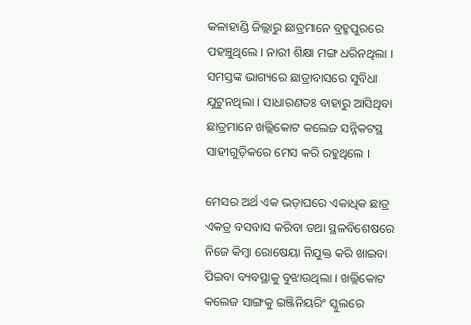କଳାହାଣ୍ଡି ଜିଲ୍ଲାରୁ ଛାତ୍ରମାନେ ବ୍ରହ୍ମପୁରରେ ପହଞ୍ଚୁଥିଲେ । ନାରୀ ଶିକ୍ଷା ମଙ୍ଗ ଧରିନଥିଲା । ସମସ୍ତଙ୍କ ଭାଗ୍ୟରେ ଛାତ୍ରାବାସରେ ସୁବିଧା ଯୁଟୁନଥିଲା । ସାଧାରଣତଃ ବାହାରୁ ଆସିଥିବା ଛାତ୍ରମାନେ ଖଲ୍ଲିକୋଟ କଲେଜ ସନ୍ନିକଟସ୍ଥ ସାହୀଗୁଡ଼ିକରେ ମେସ କରି ରହୁଥିଲେ ।

ମେସର ଅର୍ଥ ଏକ ଭଡ଼ାଘରେ ଏକାଧିକ ଛାତ୍ର ଏକତ୍ର ବସବାସ କରିବା ତଥା ସ୍ଥଳବିଶେଷରେ ନିଜେ କିମ୍ୱା ରୋଷେୟା ନିଯୁକ୍ତ କରି ଖାଇବା ପିଇବା ବ୍ୟବସ୍ଥାକୁ ବୁଝାଉଥିଲା । ଖଲ୍ଲିକୋଟ କଲେଜ ସାଙ୍ଗକୁ ଇଞ୍ଜିନିୟରିଂ ସ୍କୁଲରେ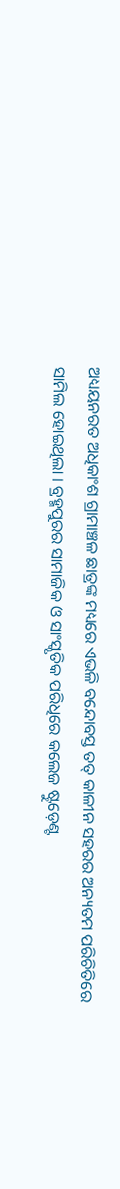ଅଧ୍ୟୟନରତ ଅଧିକାଂଶ ଗ୍ରାମାଞ୍ଚଳ ଛାତ୍ରଙ୍କ ମଧ୍ୟରେ ଏଭଳି ବନ୍ଦୋବସ୍ତ ତତ୍ କାଳୀନ ସହରର ଅନ୍ୟତମ ପରିଚିତିରେ ସାମିଲ ହୋଇଥିଲା । ବ୍ରହ୍ମପୁରର ସାମାଜିକ ଓ ସାଂସ୍କୃତିକ ପରିଧିରେ କଲେଜ ଷ୍ଟୁଡ଼େଣ୍ଟ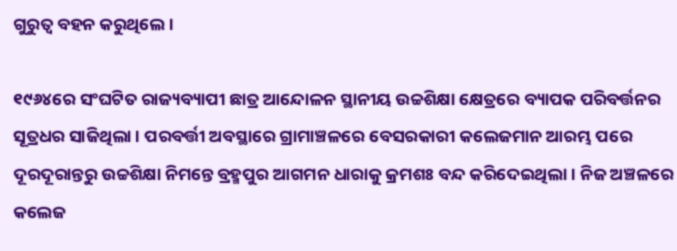ଗୁରୁତ୍ୱ ବହନ କରୁଥିଲେ ।

୧୯୬୪ରେ ସଂଘଟିତ ରାଜ୍ୟବ୍ୟାପୀ ଛାତ୍ର ଆନ୍ଦୋଳନ ସ୍ଥାନୀୟ ଉଚ୍ଚଶିକ୍ଷା କ୍ଷେତ୍ରରେ ବ୍ୟାପକ ପରିବର୍ତ୍ତନର ସୂତ୍ରଧର ସାଜିଥିଲା । ପରବର୍ତ୍ତୀ ଅବସ୍ଥାରେ ଗ୍ରାମାଞ୍ଚଳରେ ବେସରକାରୀ କଲେଜମାନ ଆରମ୍ଭ ପରେ ଦୂରଦୂରାନ୍ତରୁ ଉଚ୍ଚଶିକ୍ଷା ନିମନ୍ତେ ବ୍ରହ୍ମପୁର ଆଗମନ ଧାରାକୁ କ୍ରମଶଃ ବନ୍ଦ କରିଦେଇଥିଲା । ନିଜ ଅଞ୍ଚଳରେ କଲେଜ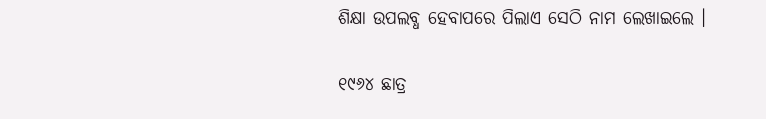ଶିକ୍ଷା ଉପଲବ୍ଧ ହେବାପରେ ପିଲାଏ ସେଠି ନାମ ଲେଖାଇଲେ ।

୧୯୬୪ ଛାତ୍ର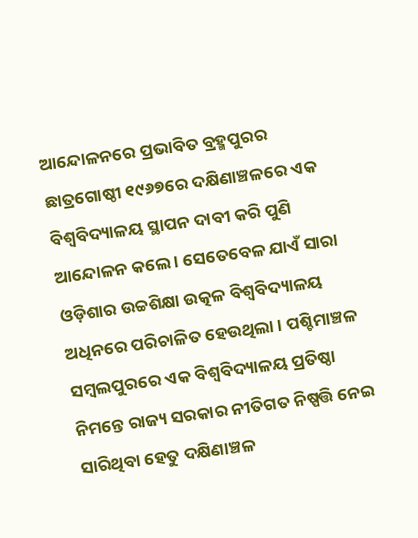ଆନ୍ଦୋଳନରେ ପ୍ରଭାବିତ ବ୍ରହ୍ମପୁରର ଛାତ୍ରଗୋଷ୍ଠୀ ୧୯୬୭ରେ ଦକ୍ଷିଣାଞ୍ଚଳରେ ଏକ ବିଶ୍ୱବିଦ୍ୟାଳୟ ସ୍ଥାପନ ଦାବୀ କରି ପୁଣି ଆନ୍ଦୋଳନ କଲେ । ସେତେବେଳ ଯାଏଁ ସାରା ଓଡ଼ିଶାର ଉଚ୍ଚଶିକ୍ଷା ଉତ୍କଳ ବିଶ୍ୱବିଦ୍ୟାଳୟ ଅଧିନରେ ପରିଚାଳିତ ହେଉଥିଲା । ପଶ୍ଚିମାଞ୍ଚଳ ସମ୍ୱଲପୁରରେ ଏକ ବିଶ୍ୱବିଦ୍ୟାଳୟ ପ୍ରତିଷ୍ଠା ନିମନ୍ତେ ରାଜ୍ୟ ସରକାର ନୀତିଗତ ନିଷ୍ପତ୍ତି ନେଇ ସାରିଥିବା ହେତୁ ଦକ୍ଷିଣାଞ୍ଚଳ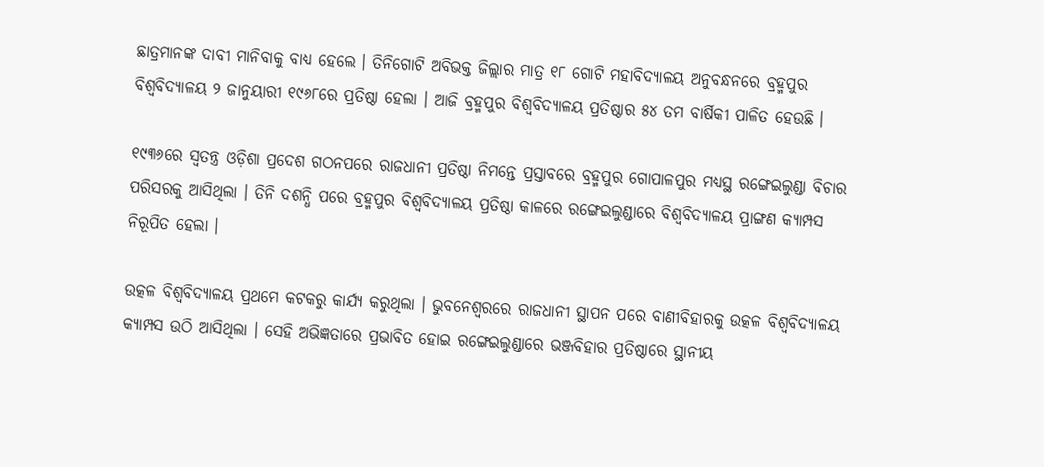ଛାତ୍ରମାନଙ୍କ ଦାବୀ ମାନିବାକୁ ବାଧ୍ୟ ହେଲେ । ତିନିଗୋଟି ଅବିଭକ୍ତ ଜିଲ୍ଲାର ମାତ୍ର ୧୮ ଗୋଟି ମହାବିଦ୍ୟାଳୟ ଅନୁବନ୍ଧନରେ ବ୍ରହ୍ମପୁର ବିଶ୍ୱବିଦ୍ୟାଳୟ ୨ ଜାନୁୟାରୀ ୧୯୬୮ରେ ପ୍ରତିଷ୍ଠା ହେଲା । ଆଜି ବ୍ରହ୍ମପୁର ବିଶ୍ୱବିଦ୍ୟାଳୟ ପ୍ରତିଷ୍ଠାର ୫୪ ତମ ବାର୍ଷିକୀ ପାଳିତ ହେଉଛି ।

୧୯୩୬ରେ ସ୍ୱତନ୍ତ୍ର ଓଡ଼ିଶା ପ୍ରଦେଶ ଗଠନପରେ ରାଜଧାନୀ ପ୍ରତିଷ୍ଠା ନିମନ୍ତେ ପ୍ରସ୍ତାବରେ ବ୍ରହ୍ମପୁର ଗୋପାଳପୁର ମଧ୍ୟସ୍ଥ ରଙ୍ଗେଇଲୁଣ୍ଡା ବିଚାର ପରିସରକୁ ଆସିଥିଲା । ତିନି ଦଶନ୍ଧି ପରେ ବ୍ରହ୍ମପୁର ବିଶ୍ୱବିଦ୍ୟାଳୟ ପ୍ରତିଷ୍ଠା କାଳରେ ରଙ୍ଗେଇଲୁଣ୍ଡାରେ ବିଶ୍ୱବିଦ୍ୟାଳୟ ପ୍ରାଙ୍ଗଣ କ୍ୟାମ୍ପସ ନିରୂପିତ ହେଲା ।

ଉତ୍କଳ ବିଶ୍ୱବିଦ୍ୟାଳୟ ପ୍ରଥମେ କଟକରୁ କାର୍ଯ୍ୟ କରୁଥିଲା । ଭୁବନେଶ୍ୱରରେ ରାଜଧାନୀ ସ୍ଥାପନ ପରେ ବାଣୀବିହାରକୁ ଉତ୍କଳ ବିଶ୍ୱବିଦ୍ୟାଳୟ କ୍ୟାମ୍ପସ ଉଠି ଆସିଥିଲା । ସେହି ଅଭିଜ୍ଞତାରେ ପ୍ରଭାବିତ ହୋଇ ରଙ୍ଗେଇଲୁଣ୍ଡାରେ ଭଞ୍ଜବିହାର ପ୍ରତିଷ୍ଠାରେ ସ୍ଥାନୀୟ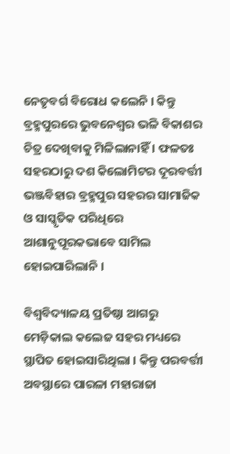ନେତୃବର୍ଗ ବିରୋଧ କଲେନି । କିନ୍ତୁ ବ୍ରହ୍ମପୁରରେ ଭୁବନେଶ୍ୱର ଭଳି ବିକାଶର ଚିତ୍ର ଦେଖିବାକୁ ମିଳିଲାନାହିଁ । ଫଳତଃ ସହରଠାରୁ ଦଶ କିଲୋମିଟର ଦୂରବର୍ତ୍ତୀ ଭଞ୍ଜବିହାର ବ୍ରହ୍ମପୁର ସହରର ସାମାଜିକ ଓ ସାସ୍କୃତିକ ପରିଧିରେ ଆଶାନୁପୂରକଭାବେ ସାମିଲ ହୋଇପାରିଲାନି ।

ବିଶ୍ୱବିଦ୍ୟାଳୟ ପ୍ରତିଷ୍ଠା ଆଗରୁ ମେଡ଼ିକାଲ କଲେଜ ସହର ମଧ୍ୟରେ ସ୍ଥାପିତ ହୋଇସାରିଥିଲା । କିନ୍ତୁ ପରବର୍ତ୍ତୀ ଅବସ୍ଥାରେ ପାରଳା ମହାରାଜା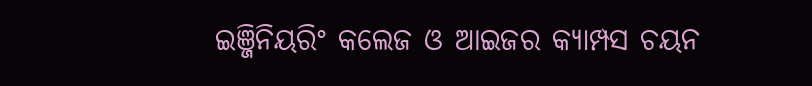ଇଞ୍ଜିନିୟରିଂ କଲେଜ ଓ ଆଇଜର କ୍ୟାମ୍ପସ ଚୟନ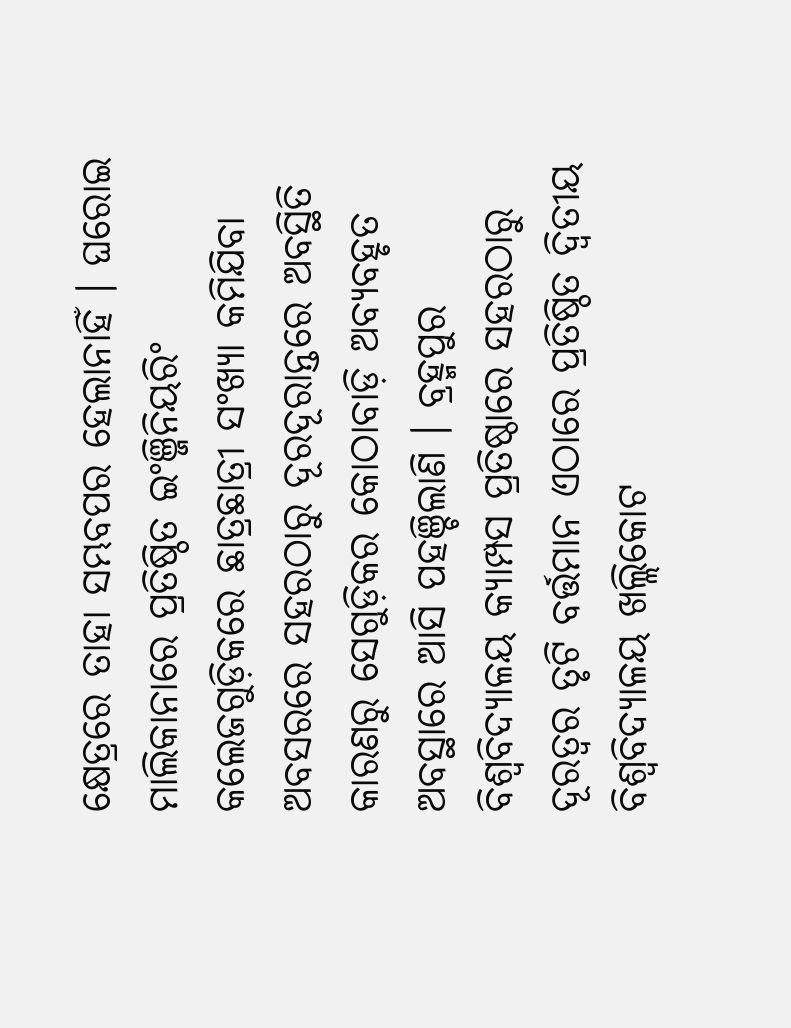କ୍ଷେତ୍ରରେ ତାହା ସମ୍ଭବପର ହେଲାନାହିଁ । ଘରୋଇ ମାଲିକାନାରେ ପ୍ରତିଷ୍ଠିତ ଇଂଞ୍ଜିନିୟରିଂ କଲେଜଗୁଡ଼ିକରେ ଛାତ୍ରଛାତ୍ରୀ ସଂଖ୍ୟା କମିଯିବା ଅବସରରେ ସହରଠାରୁ ଦୂରଦୂରାନ୍ତରେ ଅବସ୍ଥିତି କାରଣରୁ ସେଗୁଡ଼ିକର କୋଠାବାଡ଼ି ଅବ୍ୟବହୃତ ଅବସ୍ଥାରେ ଆସି ପହଞ୍ଚିଲାଣି । ବ୍ରହ୍ମପୁର ବିଶ୍ୱବିଦ୍ୟାଳୟ କ୍ୟାମ୍ପସ ପ୍ରତିଷ୍ଠାରେ ସହରଠାରୁ ଦୂରତ୍ୱର ତୃଟି ବର୍ତ୍ତମାନ ଏଠାରେ ପ୍ରତିଷ୍ଠିତ ଦ୍ୱିତୀୟ ବିଶ୍ୱବିଦ୍ୟାଳୟ ଖଲ୍ଲିକୋଟ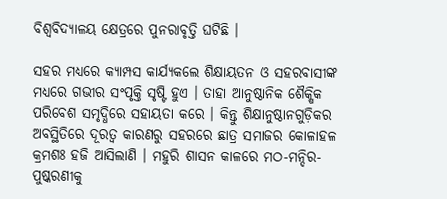ବିଶ୍ୱବିଦ୍ୟାଳୟ କ୍ଷେତ୍ରରେ ପୁନରାବୃତ୍ତି ଘଟିଛି ।

ସହର ମଧ୍ୟରେ କ୍ୟାମ୍ପସ କାର୍ଯ୍ୟକଲେ ଶିକ୍ଷାୟତନ ଓ ସହରବାସୀଙ୍କ ମଧ୍ୟରେ ଗଭୀର ସଂପୃକ୍ତି ସୃଷ୍ଟି ହୁଏ । ତାହା ଆନୁଷ୍ଠାନିକ ଶୈକ୍ଷିକ ପରିବେଶ ସମୃଦ୍ଧିରେ ସହାୟତା କରେ । କିନ୍ତୁ ଶିକ୍ଷାନୁଷ୍ଠାନଗୁଡ଼ିକର ଅବସ୍ଥିତିରେ ଦୂରତ୍ୱ କାରଣରୁ ସହରରେ ଛାତ୍ର ସମାଜର କୋଳାହଳ କ୍ରମଶଃ ହଜି ଆସିଲାଣି । ମହୁରି ଶାସନ କାଳରେ ମଠ-ମନ୍ଦିର-ପୁଷ୍କରଣୀକୁ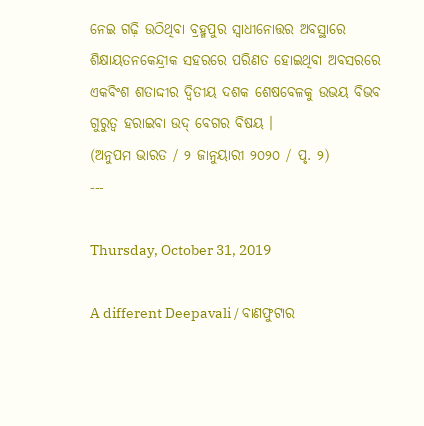ନେଇ ଗଢ଼ି ଉଠିଥିବା ବ୍ରହ୍ମପୁର ସ୍ୱାଧୀନୋତ୍ତର ଅବସ୍ଥାରେ ଶିକ୍ଷାୟତନକେନ୍ଦ୍ରୀକ ସହରରେ ପରିଣତ ହୋଇଥିବା ଅବସରରେ ଏକବିଂଶ ଶତାଦ୍ଦୀର ଦ୍ୱିତୀୟ ଦଶକ ଶେଷବେଳକୁ ଉଭୟ ବିଭବ ଗୁରୁତ୍ୱ ହରାଇବା ଉଦ୍ ବେଗର ବିଷୟ ।
(ଅନୁପମ ଭାରତ / ୨ ଜାନୁୟାରୀ ୨୦୨୦ / ପୃ. ୨)
---

Thursday, October 31, 2019

A different Deepavali / ବାଣଫୁଟାର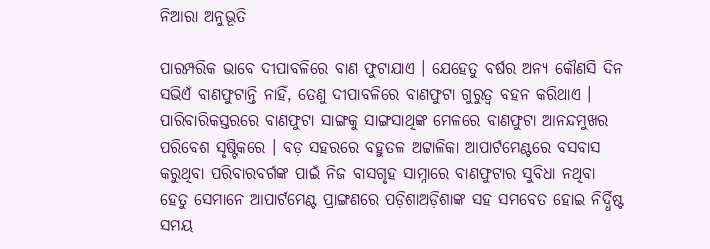ନିଆରା ଅନୁଭୂତି

ପାରମ୍ପରିକ ଭାବେ ଦୀପାବଳିରେ ବାଣ ଫୁଟାଯାଏ । ଯେହେତୁ ବର୍ଷର ଅନ୍ୟ କୌଣସି ଦିନ ସଭିଏଁ ବାଣଫୁଟାନ୍ତି ନାହିଁ, ତେଣୁ ଦୀପାବଳିରେ ବାଣଫୁଟା ଗୁରୁତ୍ୱ ବହନ କରିଥାଏ । ପାରିବାରିକସ୍ତରରେ ବାଣଫୁଟା ସାଙ୍ଗକୁ ସାଙ୍ଗସାଥିଙ୍କ ମେଳରେ ବାଣଫୁଟା ଆନନ୍ଦମୁଖର ପରିବେଶ ସୃଷ୍ଟିକରେ । ବଡ଼ ସହରରେ ବହୁତଳ ଅଟ୍ଟାଳିକା ଆପାର୍ଟମେଣ୍ଟରେ ବସବାସ କରୁଥିବା ପରିବାରବର୍ଗଙ୍କ ପାଇଁ ନିଜ ବାସଗୃହ ସାମ୍ନାରେ ବାଣଫୁଟାର ସୁବିଧା ନଥିବା ହେତୁ ସେମାନେ ଆପାର୍ଟମେଣ୍ଟ ପ୍ରାଙ୍ଗଣରେ ପଡ଼ିଶାଅଡ଼ିଶାଙ୍କ ସହ ସମବେତ ହୋଇ ନିର୍ଦ୍ଧିଷ୍ଟ ସମୟ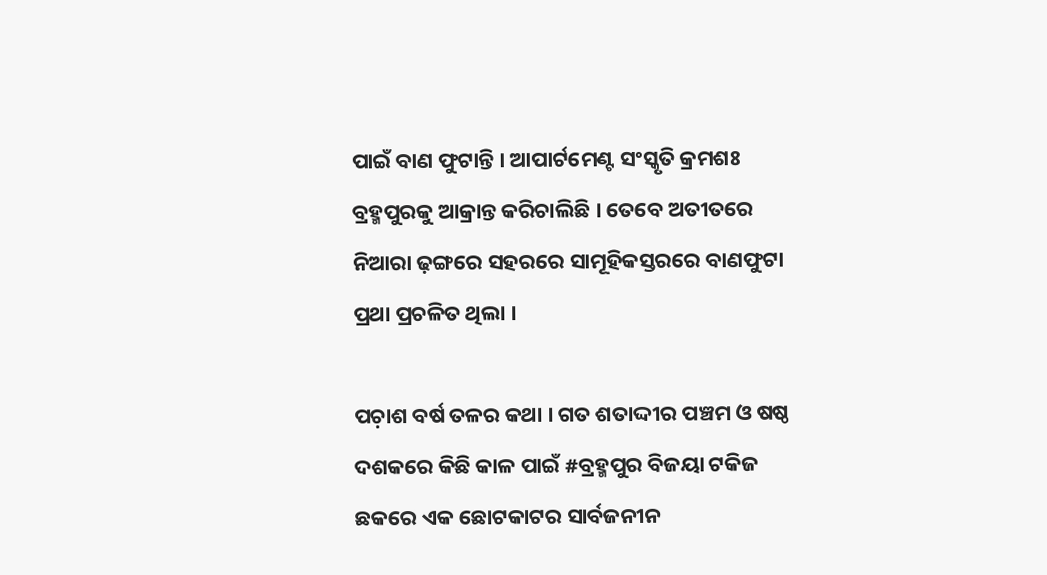ପାଇଁ ବାଣ ଫୁଟାନ୍ତି । ଆପାର୍ଟମେଣ୍ଟ ସଂସ୍କୃତି କ୍ରମଶଃ ବ୍ରହ୍ମପୁରକୁ ଆକ୍ରାନ୍ତ କରିଚାଲିଛି । ତେବେ ଅତୀତରେ ନିଆରା ଢ଼ଙ୍ଗରେ ସହରରେ ସାମୂହିକସ୍ତରରେ ବାଣଫୁଟା ପ୍ରଥା ପ୍ରଚଳିତ ଥିଲା ।

ପଚ଼ାଶ ବର୍ଷ ତଳର କଥା । ଗତ ଶତାଦ୍ଦୀର ପଞ୍ଚମ ଓ ଷଷ୍ଠ ଦଶକରେ କିଛି କାଳ ପାଇଁ #ବ୍ରହ୍ମପୁର ବିଜୟା ଟକିଜ ଛକରେ ଏକ ଛୋଟକାଟର ସାର୍ବଜନୀନ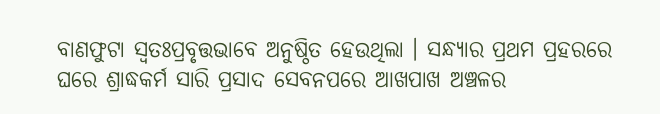ବାଣଫୁଟା ସ୍ୱତଃପ୍ରବୃତ୍ତଭାବେ ଅନୁଷ୍ଠିତ ହେଉଥିଲା । ସନ୍ଧ୍ୟାର ପ୍ରଥମ ପ୍ରହରରେ ଘରେ ଶ୍ରାଦ୍ଧକର୍ମ ସାରି ପ୍ରସାଦ ସେବନପରେ ଆଖପାଖ ଅଞ୍ଚଳର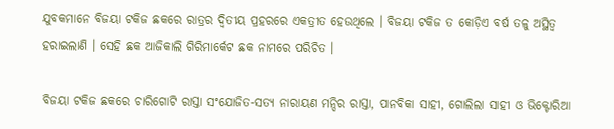ଯୁବକମାନେ ବିଜୟା ଟକିଜ ଛକରେ ରାତ୍ରର ଦ୍ୱିତୀୟ ପ୍ରହରରେ ଏକତ୍ରୀତ ହେଉଥିଲେ । ବିଜୟା ଟକିଜ ତ କୋଡ଼ିଏ ବର୍ଷ ତଳୁ ଅସ୍ଥିତ୍ୱ ହରାଇଲାଣି । ସେହି ଛକ ଆଜିକାଲି ଗିରିମାର୍କେଟ ଛକ ନାମରେ ପରିଚିତ ।

ବିଜୟା ଟକିଜ ଛକରେ ଚାରିଗୋଟି ରାସ୍ତା ସଂଯୋଜିତ-ସତ୍ୟ ନାରାୟଣ ମନ୍ଦିର ରାସ୍ତା, ପାନବିକା ସାହୀ, ଗୋଲିଲା ସାହୀ ଓ ଭିକ୍ଟୋରିଆ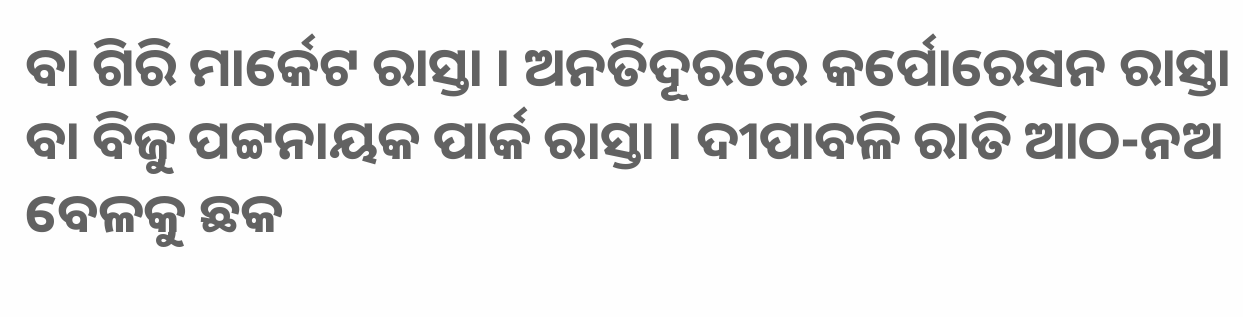ବା ଗିରି ମାର୍କେଟ ରାସ୍ତା । ଅନତିଦୂରରେ କର୍ପୋରେସନ ରାସ୍ତା ବା ବିଜୁ ପଟ୍ଟନାୟକ ପାର୍କ ରାସ୍ତା । ଦୀପାବଳି ରାତି ଆଠ-ନଅ ବେଳକୁ ଛକ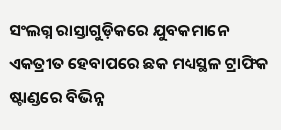ସଂଲଗ୍ନ ରାସ୍ତାଗୁଡ଼ିକରେ ଯୁବକମାନେ ଏକତ୍ରୀତ ହେବାପରେ ଛକ ମଧ୍ୟସ୍ଥଳ ଟ୍ରାଫିକ ଷ୍ଟାଣ୍ଡରେ ବିଭିନ୍ନ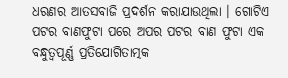ଧରଣର ଆତସବାଜି ପ୍ରଦର୍ଶନ କରାଯାଉଥିଲା । ଗୋଟିଏ ପଟର ବାଣଫୁଟା ପରେ ଅପର ପଟର ବାଣ ଫୁଟା ଏକ ବନ୍ଧୁତ୍ୱପୂର୍ଣ୍ଣ ପ୍ରତିଯୋଗିତାତ୍ମକ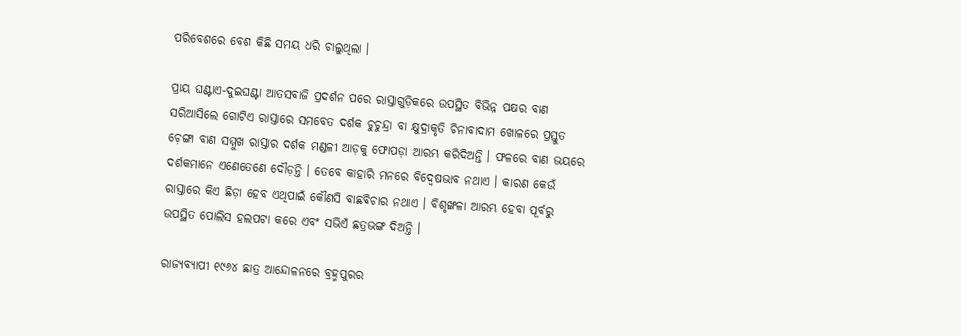ପରିବେଶରେ ବେଶ କିଛି ସମୟ ଧରି ଚାଲୁଥିଲା ।

ପ୍ରାୟ ଘଣ୍ଟାଏ-ଦୁଇଘଣ୍ଟା ଆତସବାଜି ପ୍ରଦର୍ଶନ ପରେ ରାସ୍ତାଗୁଡ଼ିକରେ ଉପସ୍ଥିତ ବିଭିନ୍ନ ପକ୍ଷର ବାଣ ସରିଆସିଲେ ଗୋଟିଏ ରାସ୍ତାରେ ସମବେତ ଦର୍ଶକ ଚୁଚୁନ୍ଦ୍ରା ବା କ୍ଷୁଦ୍ରାକୃତି ଚିନାବାଦାମ ଖୋଳରେ ପ୍ରସ୍ତୁତ ଚ଼େଙ୍ଗା ବାଣ ସମ୍ମୁଖ ରାସ୍ତାର ଦର୍ଶକ ମଣ୍ଡଳୀ ଆଡ଼କୁ ଫୋପଡ଼ା ଆରମ୍ଭ କରିଦିଅନ୍ତି । ଫଳରେ ବାଣ ଭୟରେ ଦର୍ଶକମାନେ ଏଣେତେଣେ ଦୌଡ଼ନ୍ତି । ତେବେ କାହାରି ମନରେ ବିଦ୍ୱେଷଭାବ ନଥାଏ । କାରଣ କେଉଁ ରାସ୍ତାରେ କିଏ ଛିଡ଼ା ହେବ ଏଥିପାଇଁ କୌଣସି ବାଛବିଚାର ନଥାଏ । ବିଶୃଙ୍ଖଳା ଆରମ୍ଭ ହେବା ପୂର୍ବରୁ ଉପସ୍ଥିତ ପୋଲିସ ହଲପଟା କରେ ଏବଂ ସଭିଏଁ ଛତ୍ରଭଙ୍ଗ ଦିଅନ୍ତି ।

ରାଜ୍ୟବ୍ୟାପୀ ୧୯୬୪ ଛାତ୍ର ଆନ୍ଦୋଳନରେ ବ୍ରହ୍ମପୁରର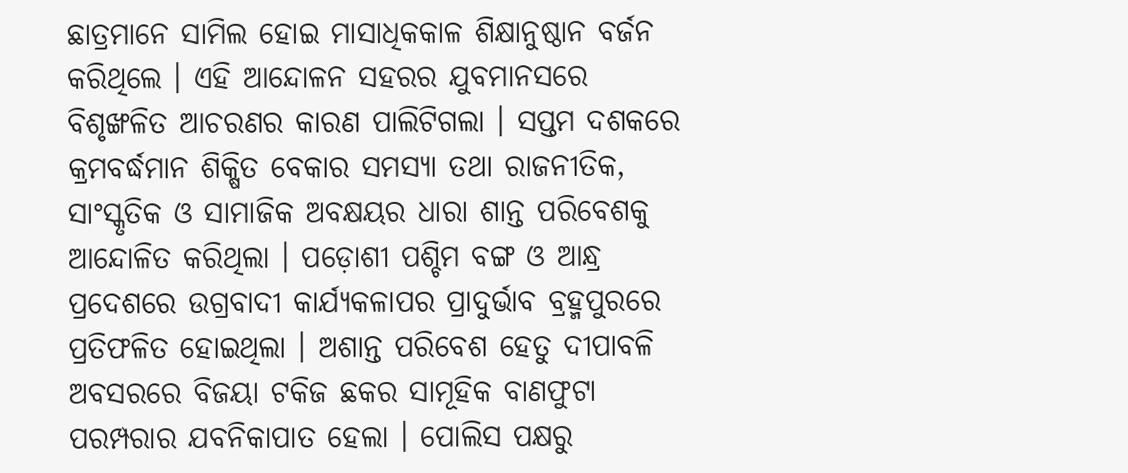ଛାତ୍ରମାନେ ସାମିଲ ହୋଇ ମାସାଧିକକାଳ ଶିକ୍ଷାନୁଷ୍ଠାନ ବର୍ଜନ କରିଥିଲେ । ଏହି ଆନ୍ଦୋଳନ ସହରର ଯୁବମାନସରେ ବିଶୃଙ୍ଖଳିତ ଆଚରଣର କାରଣ ପାଲିଟିଗଲା । ସପ୍ତମ ଦଶକରେ କ୍ରମବର୍ଦ୍ଧମାନ ଶିକ୍ଷିତ ବେକାର ସମସ୍ୟା ତଥା ରାଜନୀତିକ, ସାଂସ୍କୃତିକ ଓ ସାମାଜିକ ଅବକ୍ଷୟର ଧାରା ଶାନ୍ତ ପରିବେଶକୁ ଆନ୍ଦୋଳିତ କରିଥିଲା । ପଡ଼ୋଶୀ ପଶ୍ଚିମ ବଙ୍ଗ ଓ ଆନ୍ଧ୍ର ପ୍ରଦେଶରେ ଉଗ୍ରବାଦୀ କାର୍ଯ୍ୟକଳାପର ପ୍ରାଦୁର୍ଭାବ ବ୍ରହ୍ମପୁରରେ ପ୍ରତିଫଳିତ ହୋଇଥିଲା । ଅଶାନ୍ତ ପରିବେଶ ହେତୁ ଦୀପାବଳି ଅବସରରେ ବିଜୟା ଟକିଜ ଛକର ସାମୂହିକ ବାଣଫୁଟା ପରମ୍ପରାର ଯବନିକାପାତ ହେଲା । ପୋଲିସ ପକ୍ଷରୁ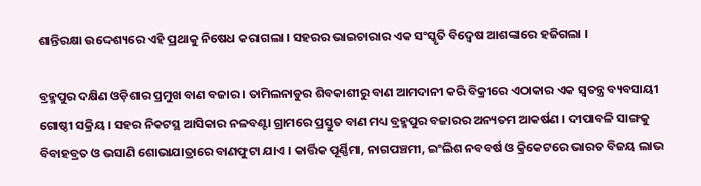ଶାନ୍ତିରକ୍ଷା ଉଦ୍ଦେଶ୍ୟରେ ଏହି ପ୍ରଥାକୁ ନିଷେଧ କରାଗଲା । ସହରର ଭାଇଚାରାର ଏକ ସଂସ୍କୃତି ବିଦ୍ୱେଷ ଆଶଙ୍କାରେ ହଜିଗଲା ।

ବ୍ରହ୍ମପୁର ଦକ୍ଷିଣ ଓଡ଼ିଶାର ପ୍ରମୁଖ ବାଣ ବଜାର । ତାମିଲନାଡୁର ଶିବକାଶୀରୁ ବାଣ ଆମଦାନୀ କରି ବିକ୍ରୀରେ ଏଠାକାର ଏକ ସ୍ୱତନ୍ତ୍ର ବ୍ୟବସାୟୀ ଗୋଷ୍ଠୀ ସକ୍ରିୟ । ସହର ନିକଟସ୍ଥ ଆସିକାର ନଳବଣ୍ଟା ଗ୍ରାମରେ ପ୍ରସ୍ତୁତ ବାଣ ମଧ୍ୟ ବ୍ରହ୍ମପୁର ବଜାରର ଅନ୍ୟତମ ଆକର୍ଷଣ । ଦୀପାବଳି ସାଙ୍ଗକୁ ବିବାହବ୍ରତ ଓ ଭସାଣି ଶୋଭାଯାତ୍ରାରେ ବାଣଫୁଟା ଯାଏ । କାର୍ତ୍ତିକ ପୂର୍ଣ୍ଣିମା, ନାଗପଞ୍ଚମୀ, ଇଂଲିଶ ନବବର୍ଷ ଓ କ୍ରିକେଟରେ ଭାରତ ବିଜୟ ଲାଭ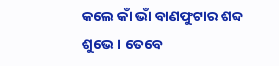କଲେ କାଁ ଭାଁ ବାଣଫୁଟାର ଶବ୍ଦ ଶୁଭେ । ତେବେ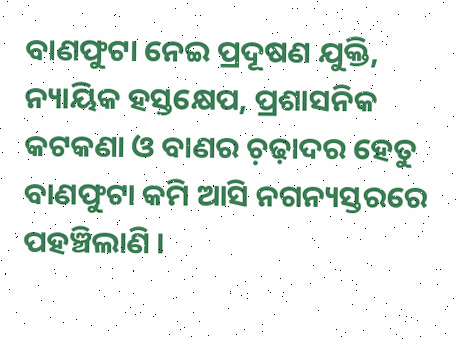ବାଣଫୁଟା ନେଇ ପ୍ରଦୂଷଣ ଯୁକ୍ତି, ନ୍ୟାୟିକ ହସ୍ତକ୍ଷେପ, ପ୍ରଶାସନିକ କଟକଣା ଓ ବାଣର ଚ଼ଢ଼ାଦର ହେତୁ ବାଣଫୁଟା କମି ଆସି ନଗନ୍ୟସ୍ତରରେ ପହଞ୍ଚିଲାଣି ।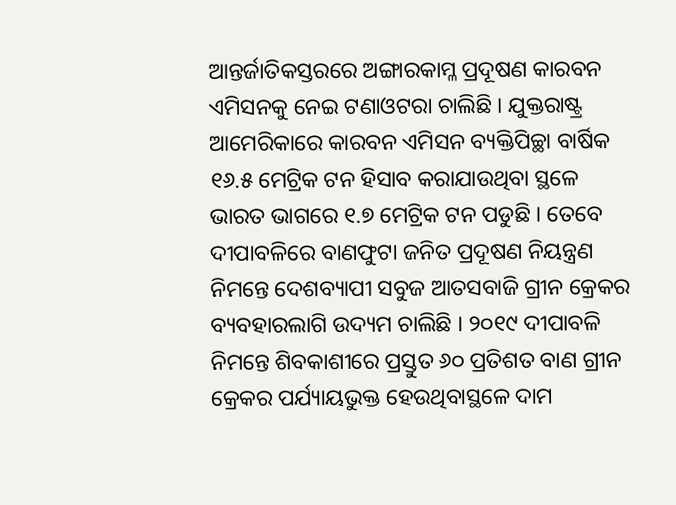ଆନ୍ତର୍ଜାତିକସ୍ତରରେ ଅଙ୍ଗାରକାମ୍ଳ ପ୍ରଦୂଷଣ କାରବନ ଏମିସନକୁ ନେଇ ଟଣାଓଟରା ଚାଲିଛି । ଯୁକ୍ତରାଷ୍ଟ୍ର ଆମେରିକାରେ କାରବନ ଏମିସନ ବ୍ୟକ୍ତିପିଚ୍ଛା ବାର୍ଷିକ ୧୬.୫ ମେଟ୍ରିକ ଟନ ହିସାବ କରାଯାଉଥିବା ସ୍ଥଳେ ଭାରତ ଭାଗରେ ୧.୭ ମେଟ୍ରିକ ଟନ ପଡୁଛି । ତେବେ ଦୀପାବଳିରେ ବାଣଫୁଟା ଜନିତ ପ୍ରଦୂଷଣ ନିୟନ୍ତ୍ରଣ ନିମନ୍ତେ ଦେଶବ୍ୟାପୀ ସବୁଜ ଆତସବାଜି ଗ୍ରୀନ କ୍ରେକର ବ୍ୟବହାରଲାଗି ଉଦ୍ୟମ ଚାଲିଛି । ୨୦୧୯ ଦୀପାବଳି ନିମନ୍ତେ ଶିବକାଶୀରେ ପ୍ରସ୍ତୁତ ୬୦ ପ୍ରତିଶତ ବାଣ ଗ୍ରୀନ କ୍ରେକର ପର୍ଯ୍ୟାୟଭୁକ୍ତ ହେଉଥିବାସ୍ଥଳେ ଦାମ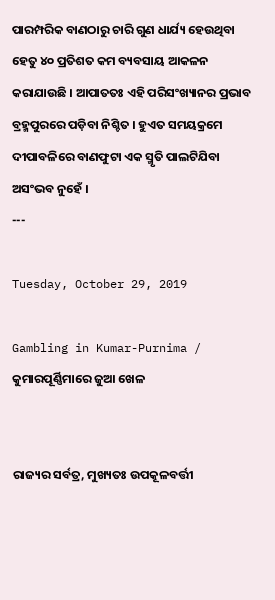ପାରମ୍ପରିକ ବାଣଠାରୁ ଚାରି ଗୁଣ ଧାର୍ଯ୍ୟ ହେଉଥିବା ହେତୁ ୪୦ ପ୍ରତିଶତ କମ ବ୍ୟବସାୟ ଆକଳନ କରାଯାଉଛି । ଆପାତତଃ ଏହି ପରିସଂଖ୍ୟାନର ପ୍ରଭାବ ବ୍ରହ୍ମପୁରରେ ପଡ଼ିବା ନିଶ୍ଚିତ । ହୁଏତ ସମୟକ୍ରମେ ଦୀପାବଳିରେ ବାଣଫୁଟା ଏକ ସ୍ମୃତି ପାଲଟିଯିବା ଅସଂଭବ ନୁହେଁ ।
---

Tuesday, October 29, 2019

Gambling in Kumar-Purnima / କୁମାରପୂର୍ଣ୍ଣିମାରେ ଜୁଆ ଖେଳ


ରାଜ୍ୟର ସର୍ବତ୍ର, ମୁଖ୍ୟତଃ ଉପକୂଳବର୍ତ୍ତୀ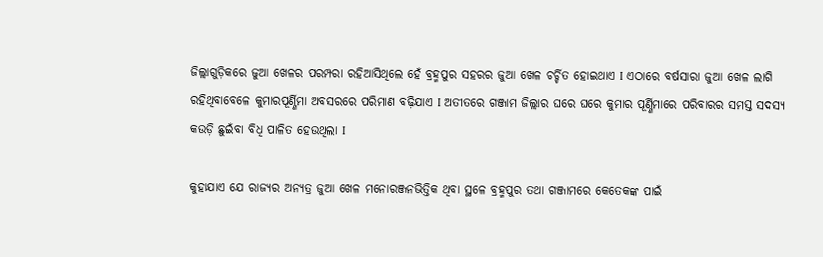ଜିଲ୍ଲାଗୁଡ଼ିକରେ ଜୁଆ ଖେଳର ପରମ୍ପରା ରହିଆସିଥିଲେ ହେଁ ବ୍ରହ୍ମପୁର ସହରର ଜୁଆ ଖେଳ ଚର୍ଚ୍ଚିତ ହୋଇଥାଏ I ଏଠାରେ ବର୍ଷସାରା ଜୁଆ ଖେଳ ଲାଗି ରହିଥିବାବେଳେ କୁମାରପୂର୍ଣ୍ଣିମା ଅବସରରେ ପରିମାଣ ବଢ଼ିଯାଏ I ଅତୀତରେ ଗଞ୍ଜାମ ଜିଲ୍ଲାର ଘରେ ଘରେ କୁମାର ପୂର୍ଣ୍ଣିମାରେ ପରିବାରର ସମସ୍ତ ସଦସ୍ୟ କଉଡ଼ି ଛୁଇଁବା ବିଧି ପାଳିତ ହେଉଥିଲା I

କୁହାଯାଏ ଯେ ରାଜ୍ୟର ଅନ୍ୟତ୍ର ଜୁଆ ଖେଳ ମନୋରଞ୍ଜନଭିତ୍ତିକ ଥିବା ସ୍ଥଳେ ବ୍ରହ୍ମପୁର ତଥା ଗଞ୍ଜାମରେ କେତେକଙ୍କ ପାଇଁ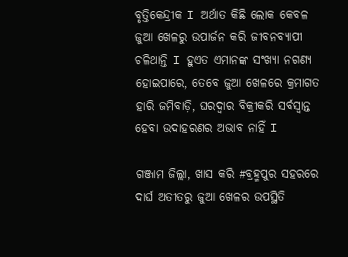ବୃତ୍ତିକେନ୍ଦ୍ରୀକ I ଅର୍ଥାତ କିଛି ଲୋକ କେବଳ ଜୁଆ ଖେଳରୁ ଉପାର୍ଜନ କରି ଜୀବନବ୍ୟାପୀ ଚଳିଥାନ୍ତି I ହୁଏତ ଏମାନଙ୍କ ସଂଖ୍ୟା ନଗଣ୍ୟ ହୋଇପାରେ, ତେବେ ଜୁଆ ଖେଳରେ କ୍ରମାଗତ ହାରି ଜମିବାଡ଼ି, ଘରଦ୍ୱାର ବିକ୍ରୀକରି ସର୍ବସ୍ୱାନ୍ତ ହେବା ଉଦାହରଣର ଅଭାବ ନାହିଁ I

ଗଞ୍ଜାମ ଜିଲ୍ଲା, ଖାସ କରି #ବ୍ରହ୍ମପୁର ସହରରେ ଦାର୍ଘ ଅତୀତରୁ ଜୁଆ ଖେଳର ଉପସ୍ଥିତି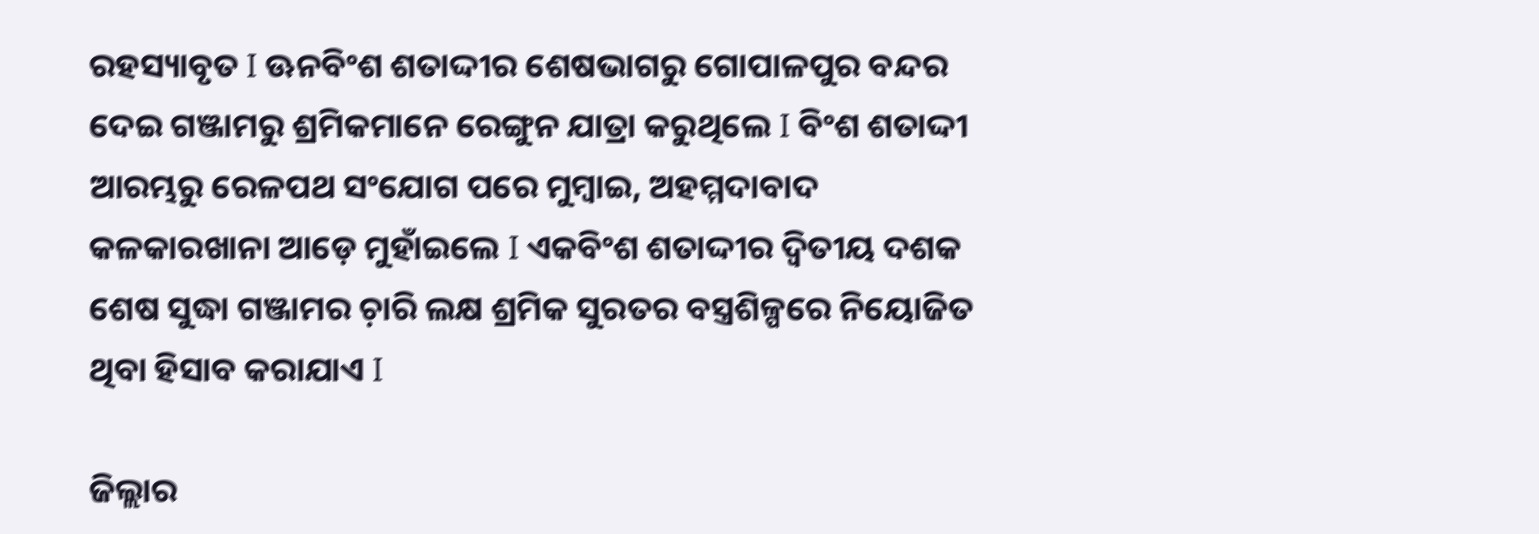ରହସ୍ୟାବୃତ I ଊନବିଂଶ ଶତାଦ୍ଦୀର ଶେଷଭାଗରୁ ଗୋପାଳପୁର ବନ୍ଦର ଦେଇ ଗଞ୍ଜାମରୁ ଶ୍ରମିକମାନେ ରେଙ୍ଗୁନ ଯାତ୍ରା କରୁଥିଲେ I ବିଂଶ ଶତାଦ୍ଦୀ ଆରମ୍ଭରୁ ରେଳପଥ ସଂଯୋଗ ପରେ ମୁମ୍ୱାଇ, ଅହମ୍ମଦାବାଦ କଳକାରଖାନା ଆଡ଼େ ମୁହାଁଇଲେ I ଏକବିଂଶ ଶତାଦ୍ଦୀର ଦ୍ୱିତୀୟ ଦଶକ ଶେଷ ସୁଦ୍ଧା ଗଞ୍ଜାମର ଚ଼ାରି ଲକ୍ଷ ଶ୍ରମିକ ସୁରତର ବସ୍ତ୍ରଶିଳ୍ପରେ ନିୟୋଜିତ ଥିବା ହିସାବ କରାଯାଏ I

ଜିଲ୍ଲାର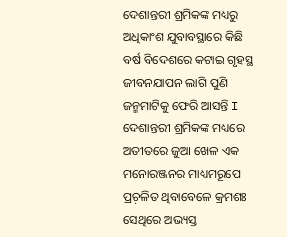ଦେଶାନ୍ତରୀ ଶ୍ରମିକଙ୍କ ମଧ୍ୟରୁ ଅଧିକାଂଶ ଯୁବାବସ୍ଥାରେ କିଛି ବର୍ଷ ବିଦେଶରେ କଟାଇ ଗୃହସ୍ଥ ଜୀବନଯାପନ ଲାଗି ପୁଣି ଜନ୍ମମାଟିକୁ ଫେରି ଆସନ୍ତି I ଦେଶାନ୍ତରୀ ଶ୍ରମିକଙ୍କ ମଧ୍ୟରେ ଅତୀତରେ ଜୁଆ ଖେଳ ଏକ ମନୋରଞ୍ଜନର ମାଧ୍ୟମରୂପେ ପ୍ରଚ଼ଳିତ ଥିବାବେଳେ କ୍ରମଶଃ ସେଥିରେ ଅଭ୍ୟସ୍ତ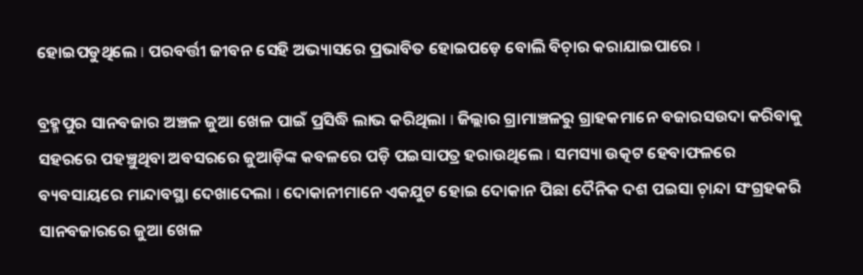ହୋଇପଡୁଥିଲେ I ପରବର୍ତ୍ତୀ ଜୀବନ ସେହି ଅଭ୍ୟାସରେ ପ୍ରଭାବିତ ହୋଇପଡ଼େ ବୋଲି ବିଚ଼ାର କରାଯାଇପାରେ I

ବ୍ରହ୍ମପୁର ସାନବଜାର ଅଞ୍ଚଳ ଜୁଆ ଖେଳ ପାଇଁ ପ୍ରସିଦ୍ଧି ଲାଭ କରିଥିଲା I ଜିଲ୍ଲାର ଗ୍ରାମାଞ୍ଚଳରୁ ଗ୍ରାହକମାନେ ବଜାରସଉଦା କରିବାକୁ ସହରରେ ପହଞ୍ଚୁଥିବା ଅବସରରେ ଜୁଆଡ଼ିଙ୍କ କବଳରେ ପଡ଼ି ପଇସାପତ୍ର ହରାଉଥିଲେ I ସମସ୍ୟା ଉତ୍କଟ ହେବାଫଳରେ ବ୍ୟବସାୟରେ ମାନ୍ଦାବସ୍ଥା ଦେଖାଦେଲା I ଦୋକାନୀମାନେ ଏକଯୁଟ ହୋଇ ଦୋକାନ ପିଛା ଦୈନିକ ଦଶ ପଇସା ଚ଼ାନ୍ଦା ସଂଗ୍ରହକରି ସାନବଜାରରେ ଜୁଆ ଖେଳ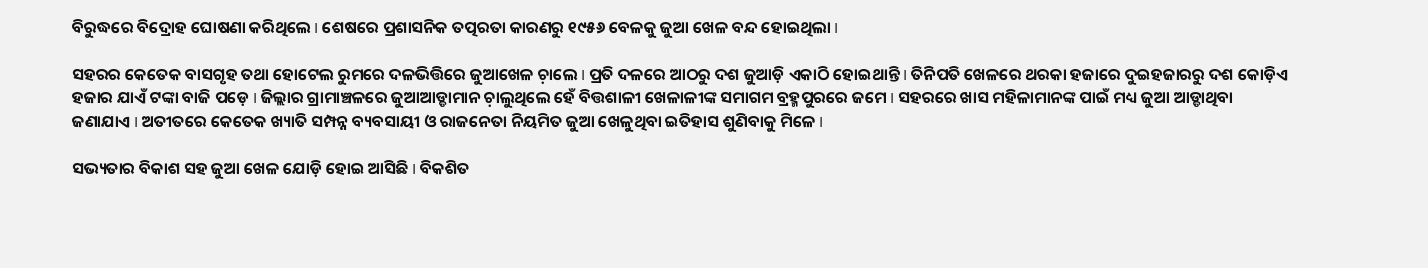ବିରୁଦ୍ଧରେ ବିଦ୍ରୋହ ଘୋଷଣା କରିଥିଲେ I ଶେଷରେ ପ୍ରଶାସନିକ ତତ୍ପରତା କାରଣରୁ ୧୯୫୬ ବେଳକୁ ଜୁଆ ଖେଳ ବନ୍ଦ ହୋଇଥିଲା I

ସହରର କେତେକ ବାସଗୃହ ତଥା ହୋଟେଲ ରୁମରେ ଦଳଭିତ୍ତିରେ ଜୁଆଖେଳ ଚ଼ାଲେ I ପ୍ରତି ଦଳରେ ଆଠରୁ ଦଶ ଜୁଆଡ଼ି ଏକାଠି ହୋଇଥାନ୍ତି I ତିନିପତି ଖେଳରେ ଥରକା ହଜାରେ ଦୁଇହଜାରରୁ ଦଶ କୋଡ଼ିଏ ହଜାର ଯାଏଁ ଟଙ୍କା ବାଜି ପଡ଼େ I ଜିଲ୍ଲାର ଗ୍ରାମାଞ୍ଚଳରେ ଜୁଆଆଡ୍ଡାମାନ ଚ଼ାଲୁଥିଲେ ହେଁ ବିତ୍ତଶାଳୀ ଖେଳାଳୀଙ୍କ ସମାଗମ ବ୍ରହ୍ମପୁରରେ ଜମେ I ସହରରେ ଖାସ ମହିଳାମାନଙ୍କ ପାଇଁ ମଧ୍ୟ ଜୁଆ ଆଡ୍ଡାଥିବା ଜଣାଯାଏ I ଅତୀତରେ କେତେକ ଖ୍ୟାତି ସମ୍ପନ୍ନ ବ୍ୟବସାୟୀ ଓ ରାଜନେତା ନିୟମିତ ଜୁଆ ଖେଳୁଥିବା ଇତିହାସ ଶୁଣିବାକୁ ମିଳେ I

ସଭ୍ୟତାର ବିକାଶ ସହ ଜୁଆ ଖେଳ ଯୋଡ଼ି ହୋଇ ଆସିଛି I ବିକଶିତ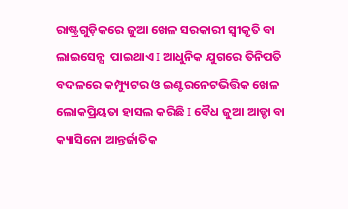ରାଷ୍ଟ୍ରଗୁଡ଼ିକରେ ଜୁଆ ଖେଳ ସରକାରୀ ସ୍ୱୀକୃତି ବା ଲାଇସେନ୍ସ  ପାଇଥାଏ I ଆଧୁନିକ ଯୁଗରେ ତିନିପତି ବଦଳରେ କମ୍ପ୍ୟୁଟର ଓ ଇଣ୍ଟରନେଟଭିତ୍ତିକ ଖେଳ ଲୋକପ୍ରିୟତା ହାସଲ କରିଛି I ବୈଧ ଜୁଆ ଆଡ୍ଡା ବା କ୍ୟାସିନୋ ଆନ୍ତର୍ଜାତିକ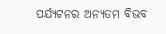ପର୍ଯ୍ୟଟନର ଅନ୍ୟତମ ବିଭବ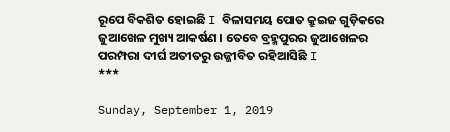ରୂପେ ବିକଶିତ ହୋଇଛି I ବିଳାସମୟ ପୋତ କ୍ରୁଇଜ ଗୁଡ଼ିକରେ ଜୁଆଖେଳ ମୁଖ୍ୟ ଆକର୍ଷଣ । ତେବେ ବ୍ରହ୍ମପୁରର ଜୁଆଖେଳର ପରମ୍ପରା ଦୀର୍ଘ ଅତୀତରୁ ଉଜ୍ଜୀବିତ ରହିଆସିଛି I
***

Sunday, September 1, 2019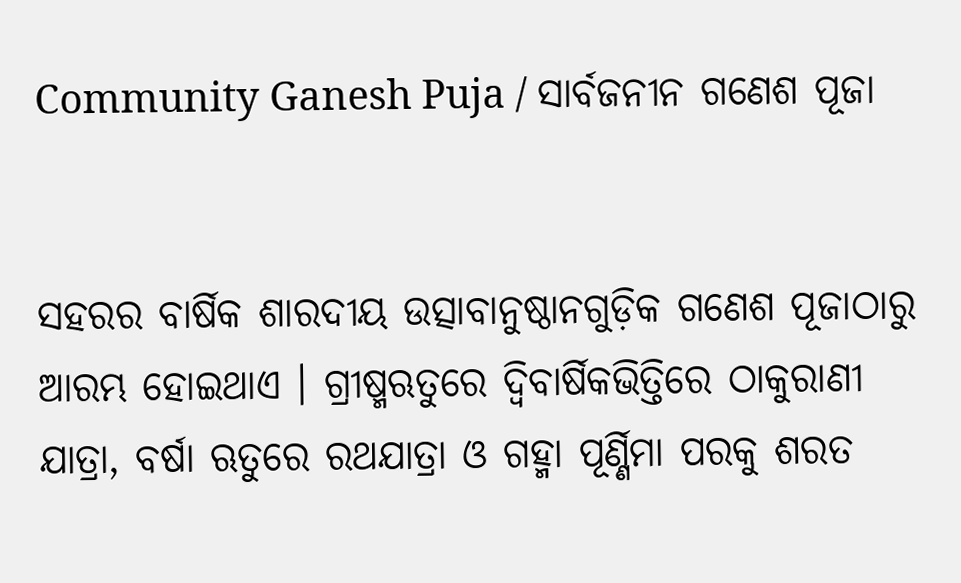Community Ganesh Puja / ସାର୍ବଜନୀନ ଗଣେଶ ପୂଜା


ସହରର ବାର୍ଷିକ ଶାରଦୀୟ ଉତ୍ସାବାନୁଷ୍ଠାନଗୁଡ଼ିକ ଗଣେଶ ପୂଜାଠାରୁ ଆରମ୍ଭ ହୋଇଥାଏ । ଗ୍ରୀଷ୍ମଋତୁରେ ଦ୍ୱିବାର୍ଷିକଭିତ୍ତିରେ ଠାକୁରାଣୀ ଯାତ୍ରା, ବର୍ଷା ଋତୁରେ ରଥଯାତ୍ରା ଓ ଗହ୍ମା ପୂର୍ଣ୍ଣିମା ପରକୁ ଶରତ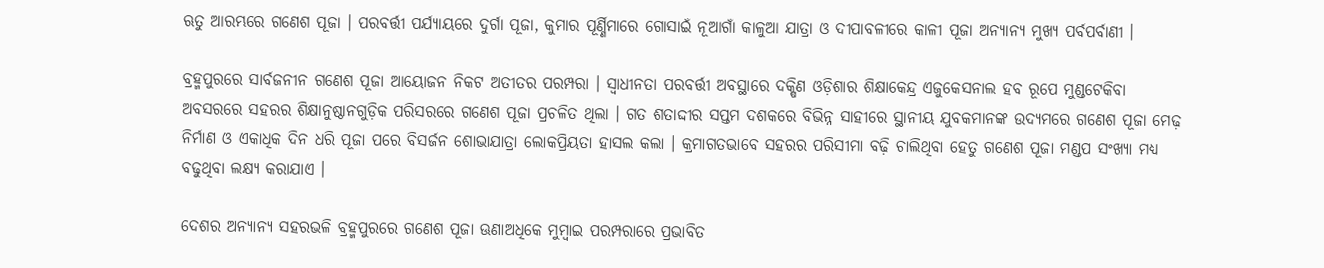ଋତୁ ଆରମ୍ଭରେ ଗଣେଶ ପୂଜା । ପରବର୍ତ୍ତୀ ପର୍ଯ୍ୟାୟରେ ଦୁର୍ଗା ପୂଜା, କୁମାର ପୂର୍ଣ୍ଣିମାରେ ଗୋସାଇଁ ନୂଆଗାଁ କାଳୁଆ ଯାତ୍ରା ଓ ଦୀପାବଳୀରେ କାଳୀ ପୂଜା ଅନ୍ୟାନ୍ୟ ମୁଖ୍ୟ ପର୍ବପର୍ବାଣୀ ।

ବ୍ରହ୍ମପୁରରେ ସାର୍ବଜନୀନ ଗଣେଶ ପୂଜା ଆୟୋଜନ ନିକଟ ଅତୀତର ପରମ୍ପରା । ସ୍ୱାଧୀନତା ପରବର୍ତ୍ତୀ ଅବସ୍ଥାରେ ଦକ୍ଷିଣ ଓଡ଼ିଶାର ଶିକ୍ଷାକେନ୍ଦ୍ର ଏଜୁକେସନାଲ ହବ ରୂପେ ମୁଣ୍ଡଟେକିବା ଅବସରରେ ସହରର ଶିକ୍ଷାନୁଷ୍ଠାନଗୁଡ଼ିକ ପରିସରରେ ଗଣେଶ ପୂଜା ପ୍ରଚଳିତ ଥିଲା । ଗତ ଶତାଦ୍ଦୀର ସପ୍ତମ ଦଶକରେ ବିଭିନ୍ନ ସାହୀରେ ସ୍ଥାନୀୟ ଯୁବକମାନଙ୍କ ଉଦ୍ୟମରେ ଗଣେଶ ପୂଜା ମେଢ଼ ନିର୍ମାଣ ଓ ଏକାଧିକ ଦିନ ଧରି ପୂଜା ପରେ ବିସର୍ଜନ ଶୋଭାଯାତ୍ରା ଲୋକପ୍ରିୟତା ହାସଲ କଲା । କ୍ରମାଗତଭାବେ ସହରର ପରିସୀମା ବଢ଼ି ଚାଲିଥିବା ହେତୁ ଗଣେଶ ପୂଜା ମଣ୍ଡପ ସଂଖ୍ୟା ମଧ୍ୟ ବଢୁଥିବା ଲକ୍ଷ୍ୟ କରାଯାଏ ।

ଦେଶର ଅନ୍ୟାନ୍ୟ ସହରଭଳି ବ୍ରହ୍ମପୁରରେ ଗଣେଶ ପୂଜା ଊଣାଅଧିକେ ମୁମ୍ୱାଇ ପରମ୍ପରାରେ ପ୍ରଭାବିତ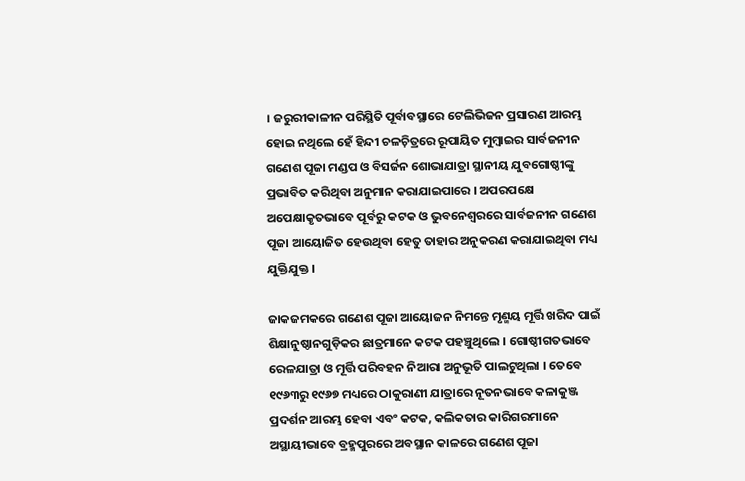। ଜରୁରୀକାଳୀନ ପରିସ୍ଥିତି ପୂର୍ବାବସ୍ଥାରେ ଟେଲିଭିଜନ ପ୍ରସାରଣ ଆରମ୍ଭ ହୋଇ ନଥିଲେ ହେଁ ହିନ୍ଦୀ ଚଳଚ଼ିତ୍ରରେ ରୂପାୟିତ ମୁମ୍ୱାଇର ସାର୍ବଜନୀନ ଗଣେଶ ପୂଜା ମଣ୍ଡପ ଓ ବିସର୍ଜନ ଶୋଭାଯାତ୍ରା ସ୍ଥାନୀୟ ଯୁବଗୋଷ୍ଠୀଙ୍କୁ ପ୍ରଭାବିତ କରିଥିବା ଅନୁମାନ କରାଯାଇପାରେ । ଅପରପକ୍ଷେ ଅପେକ୍ଷାକୃତଭାବେ ପୂର୍ବରୁ କଟକ ଓ ଭୁବନେଶ୍ୱରରେ ସାର୍ବଜନୀନ ଗଣେଶ ପୂଜା ଆୟୋଜିତ ହେଉଥିବା ହେତୁ ତାହାର ଅନୁକରଣ କରାଯାଇଥିବା ମଧ୍ୟ ଯୁକ୍ତିଯୁକ୍ତ ।

ଜାକଜମକରେ ଗଣେଶ ପୂଜା ଆୟୋଜନ ନିମନ୍ତେ ମୃଣ୍ମୟ ମୂର୍ତ୍ତି ଖରିଦ ପାଇଁ ଶିକ୍ଷାନୁଷ୍ଠାନଗୁଡ଼ିକର ଛାତ୍ରମାନେ କଟକ ପହଞ୍ଚୁଥିଲେ । ଗୋଷ୍ଠୀଗତଭାବେ ରେଳଯାତ୍ରା ଓ ମୂର୍ତ୍ତି ପରିବହନ ନିଆରା ଅନୁଭୂତି ପାଲଟୁଥିଲା । ତେବେ ୧୯୬୩ରୁ ୧୯୬୭ ମଧ୍ୟରେ ଠାକୁରାଣୀ ଯାତ୍ରାରେ ନୂତନଭାବେ କଳାକୁଞ୍ଜ ପ୍ରଦର୍ଶନ ଆରମ୍ଭ ହେବା ଏବଂ କଟକ, କଲିକତାର କାରିଗରମାନେ ଅସ୍ଥାୟୀଭାବେ ବ୍ରହ୍ମପୁରରେ ଅବସ୍ଥାନ କାଳରେ ଗଣେଶ ପୂଜା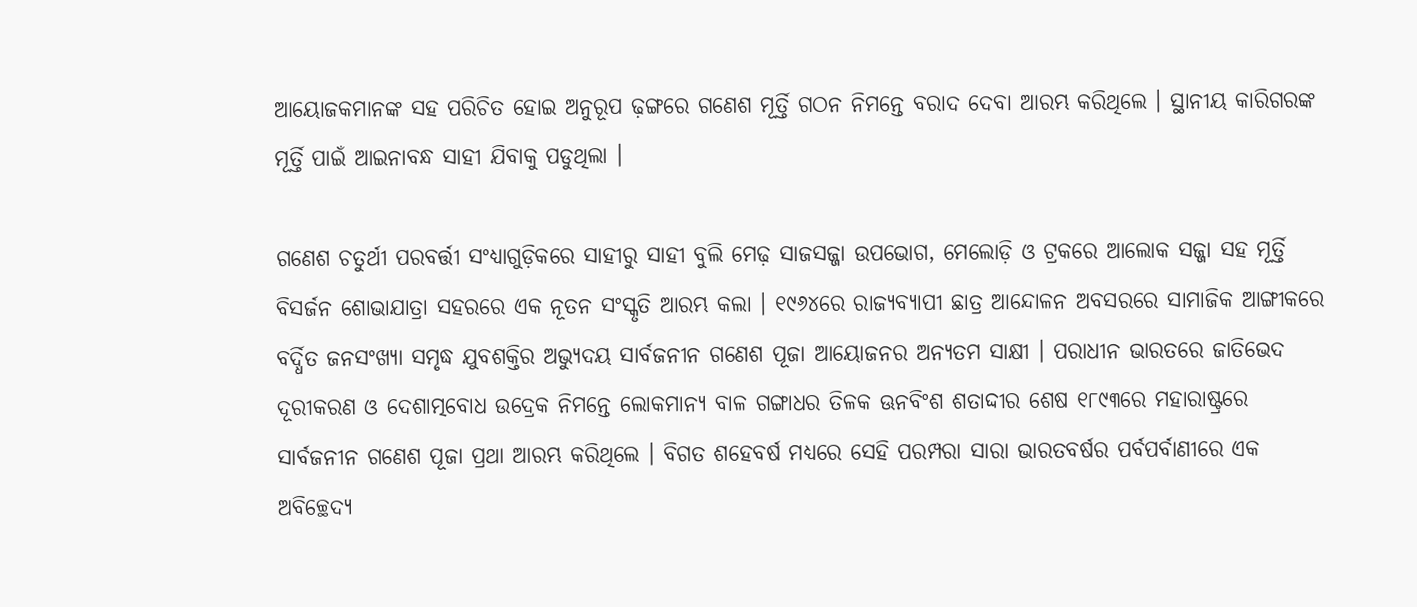ଆୟୋଜକମାନଙ୍କ ସହ ପରିଚିତ ହୋଇ ଅନୁରୂପ ଢ଼ଙ୍ଗରେ ଗଣେଶ ମୂର୍ତ୍ତି ଗଠନ ନିମନ୍ତେ ବରାଦ ଦେବା ଆରମ୍ଭ କରିଥିଲେ । ସ୍ଥାନୀୟ କାରିଗରଙ୍କ ମୂର୍ତ୍ତି ପାଇଁ ଆଇନାବନ୍ଧ ସାହୀ ଯିବାକୁ ପଡୁଥିଲା ।

ଗଣେଶ ଚତୁର୍ଥୀ ପରବର୍ତ୍ତୀ ସଂଧ୍ୟାଗୁଡ଼ିକରେ ସାହୀରୁ ସାହୀ ବୁଲି ମେଢ଼ ସାଜସଜ୍ଜା ଉପଭୋଗ, ମେଲୋଡ଼ି ଓ ଟ୍ରକରେ ଆଲୋକ ସଜ୍ଜା ସହ ମୂର୍ତ୍ତି ବିସର୍ଜନ ଶୋଭାଯାତ୍ରା ସହରରେ ଏକ ନୂତନ ସଂସ୍କୃତି ଆରମ୍ଭ କଲା । ୧୯୬୪ରେ ରାଜ୍ୟବ୍ୟାପୀ ଛାତ୍ର ଆନ୍ଦୋଳନ ଅବସରରେ ସାମାଜିକ ଆଙ୍ଗୀକରେ ବର୍ଦ୍ଧିତ ଜନସଂଖ୍ୟା ସମୃଦ୍ଧ ଯୁବଶକ୍ତିର ଅଭ୍ୟୁଦୟ ସାର୍ବଜନୀନ ଗଣେଶ ପୂଜା ଆୟୋଜନର ଅନ୍ୟତମ ସାକ୍ଷୀ । ପରାଧୀନ ଭାରତରେ ଜାତିଭେଦ ଦୂରୀକରଣ ଓ ଦେଶାତ୍ମବୋଧ ଉଦ୍ରେକ ନିମନ୍ତେ ଲୋକମାନ୍ୟ ବାଳ ଗଙ୍ଗାଧର ତିଳକ ଊନବିଂଶ ଶତାଦ୍ଦୀର ଶେଷ ୧୮୯୩ରେ ମହାରାଷ୍ଟ୍ରରେ ସାର୍ବଜନୀନ ଗଣେଶ ପୂଜା ପ୍ରଥା ଆରମ୍ଭ କରିଥିଲେ । ବିଗତ ଶହେବର୍ଷ ମଧ୍ୟରେ ସେହି ପରମ୍ପରା ସାରା ଭାରତବର୍ଷର ପର୍ବପର୍ବାଣୀରେ ଏକ ଅବିଚ୍ଛେଦ୍ୟ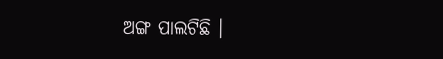ଅଙ୍ଗ ପାଲଟିଛି ।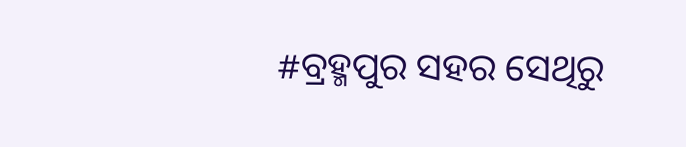#ବ୍ରହ୍ମପୁର ସହର ସେଥିରୁ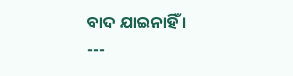ବାଦ ଯାଇନାହିଁ ।
---